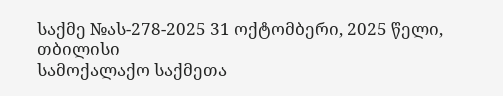საქმე №ას-278-2025 31 ოქტომბერი, 2025 წელი,
თბილისი
სამოქალაქო საქმეთა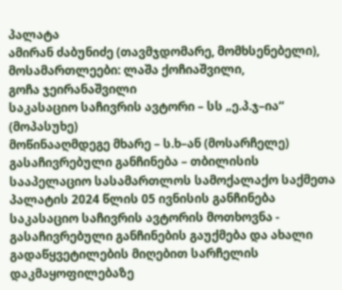პალატა
ამირან ძაბუნიძე (თავმჯდომარე, მომხსენებელი),
მოსამართლეები: ლაშა ქოჩიაშვილი,
გოჩა ჯეირანაშვილი
საკასაციო საჩივრის ავტორი – სს „ე.პ.ჯ–ია“ (მოპასუხე)
მოწინააღმდეგე მხარე – ს.ხ–ან (მოსარჩელე)
გასაჩივრებული განჩინება – თბილისის სააპელაციო სასამართლოს სამოქალაქო საქმეთა პალატის 2024 წლის 05 ივნისის განჩინება
საკასაციო საჩივრის ავტორის მოთხოვნა - გასაჩივრებული განჩინების გაუქმება და ახალი გადაწყვეტილების მიღებით სარჩელის დაკმაყოფილებაზე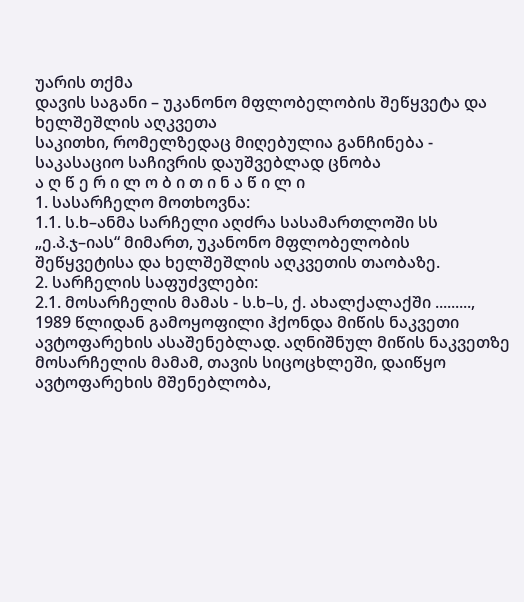უარის თქმა
დავის საგანი – უკანონო მფლობელობის შეწყვეტა და ხელშეშლის აღკვეთა
საკითხი, რომელზედაც მიღებულია განჩინება - საკასაციო საჩივრის დაუშვებლად ცნობა
ა ღ წ ე რ ი ლ ო ბ ი თ ი ნ ა წ ი ლ ი
1. სასარჩელო მოთხოვნა:
1.1. ს.ხ–ანმა სარჩელი აღძრა სასამართლოში სს „ე.პ.ჯ–იას“ მიმართ, უკანონო მფლობელობის შეწყვეტისა და ხელშეშლის აღკვეთის თაობაზე.
2. სარჩელის საფუძვლები:
2.1. მოსარჩელის მამას - ს.ხ–ს, ქ. ახალქალაქში ........., 1989 წლიდან გამოყოფილი ჰქონდა მიწის ნაკვეთი ავტოფარეხის ასაშენებლად. აღნიშნულ მიწის ნაკვეთზე მოსარჩელის მამამ, თავის სიცოცხლეში, დაიწყო ავტოფარეხის მშენებლობა,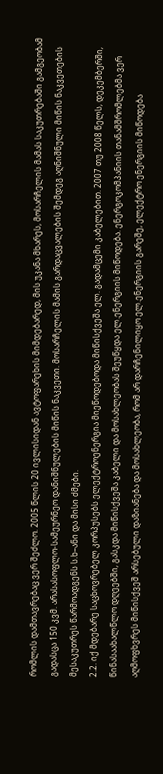რომლის დამთავრებაც ვერ შეძლო. 2005 წლის 20 ივლისიდან ავტოფარეხის მიმდებარედ, მის უკანა მხარეს, მოსარჩელის მამას საკუთრებაში გამგეობამ გადასცა 150 კვმ. არასასოფლო-სამეურნეო დანიშნულების მიწის ნაკვეთი. მოსარჩელის მამის გარდაცვალების შემდეგ აღნიშნული მიწის ნაკვეთების მესაკუთრეს წარმოადგენს ს.ხ–ანი და მისი ძმები.
2.2. იქ მდებარე საცხოვრებელ კორპუსებს ელექტროენერგია მიეწოდებოდა მიწისქვეშა ელ. გადამცემი კაბელებით. 2007 თუ 2008 წელს, დეკემბერში, წინასაახალწლო დღეებში, გასკდა მიწისქვეშა კაბელი და მოსახლეობას შეუწყდა ელ.ენერგიის მიწოდება. ენერგოკომპანიის თანამშრომლებმა ვერ აღმოფხვრეს მიწისქვეშ არსებული დაზიანება და მოსახლეობა, რომ არ დარჩენილიყო ელ.ენერგიის გარეშე, ელექტრო ენერგიის მიწოდება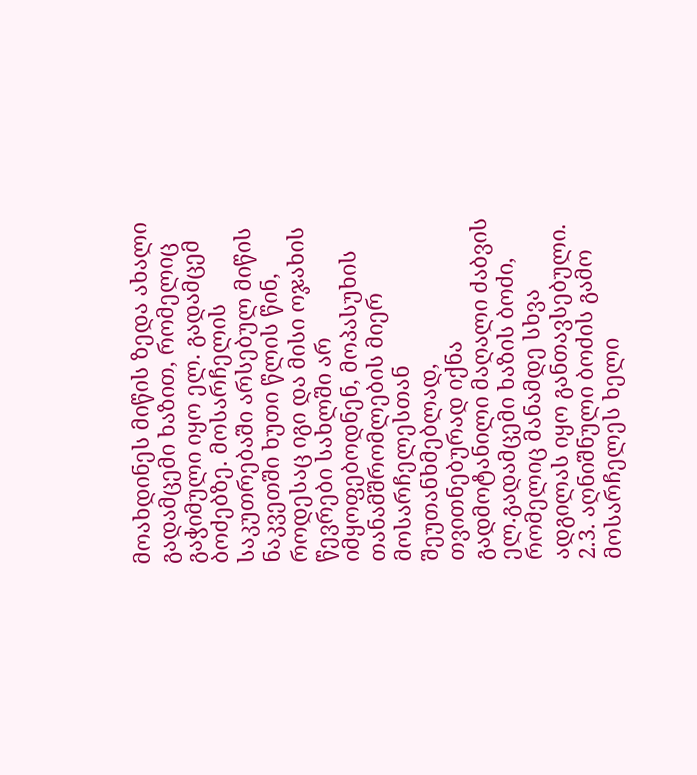მოახდინეს მიწის ზედა ახალი გადამცემი ხაზით, რომელიც გაჭიმული იყო ელ. გადამცემ ბოძებზე. მოსარჩელის საკუთრებაში არსებულ მიწის ნაკვეთში ხუთი წლის წინ, როდესაც იგი და მისი ოჯახის წევრები სახლში არ იმყოფებოდნენ, მოპასუხის თანამშრომლების მიერ მოსარჩელესთან შეუთანხმებლად, თვითნებურად იქნა გადმოტანილი მაღალი ძაბვის ელ.გადამცემი ხაზის ბოძი, რომელიც მანამდე სხვა ადგილას იყო განთავსებული.
2.3. აღნიშნული ბოძის გამო მოსარჩელეს ხელი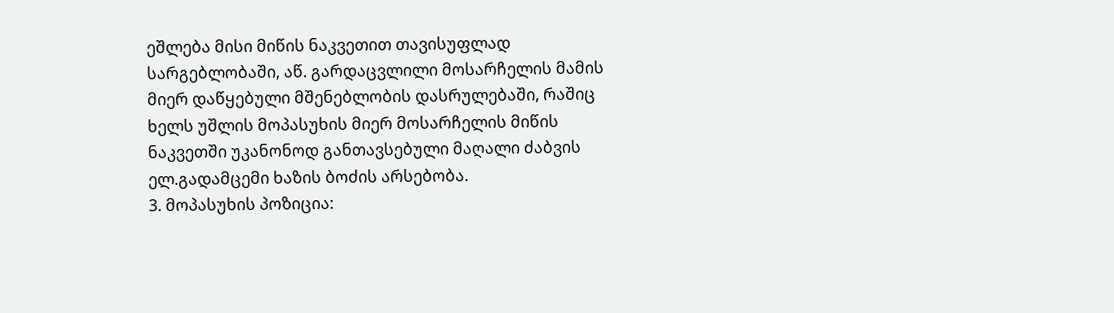ეშლება მისი მიწის ნაკვეთით თავისუფლად სარგებლობაში, აწ. გარდაცვლილი მოსარჩელის მამის მიერ დაწყებული მშენებლობის დასრულებაში, რაშიც ხელს უშლის მოპასუხის მიერ მოსარჩელის მიწის ნაკვეთში უკანონოდ განთავსებული მაღალი ძაბვის ელ.გადამცემი ხაზის ბოძის არსებობა.
3. მოპასუხის პოზიცია: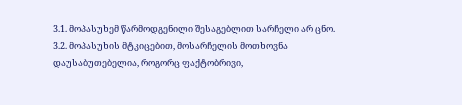3.1. მოპასუხემ წარმოდგენილი შესაგებლით სარჩელი არ ცნო.
3.2. მოპასუხის მტკიცებით, მოსარჩელის მოთხოვნა დაუსაბუთებელია, როგორც ფაქტობრივი,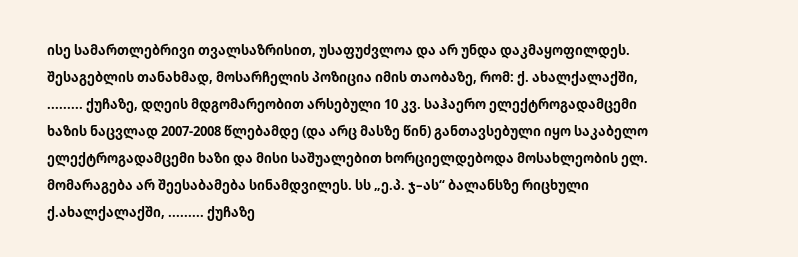ისე სამართლებრივი თვალსაზრისით, უსაფუძვლოა და არ უნდა დაკმაყოფილდეს. შესაგებლის თანახმად, მოსარჩელის პოზიცია იმის თაობაზე, რომ: ქ. ახალქალაქში, ......... ქუჩაზე, დღეის მდგომარეობით არსებული 10 კვ. საჰაერო ელექტროგადამცემი ხაზის ნაცვლად 2007-2008 წლებამდე (და არც მასზე წინ) განთავსებული იყო საკაბელო ელექტროგადამცემი ხაზი და მისი საშუალებით ხორციელდებოდა მოსახლეობის ელ. მომარაგება არ შეესაბამება სინამდვილეს. სს „ე.პ. ჯ–ას“ ბალანსზე რიცხული ქ.ახალქალაქში, ......... ქუჩაზე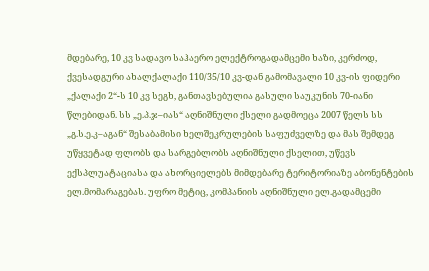მდებარე, 10 კვ სადავო საჰაერო ელექტროგადამცემი ხაზი, კერძოდ, ქვესადგური ახალქალაქი 110/35/10 კვ-დან გამომავალი 10 კვ-ის ფიდერი „ქალაქი 2“-ს 10 კვ სეგხ, განთავსებულია გასული საუკუნის 70-იანი წლებიდან. სს „ე.პ.ჯ–იას“ აღნიშნული ქსელი გადმოეცა 2007 წელს სს „გ.ს.ე.კ–აგან“ შესაბამისი ხელშეკრულების საფუძველზე და მას შემდეგ უწყვეტად ფლობს და სარგებლობს აღნიშნული ქსელით, უწევს ექსპლუატაციასა და ახორციელებს მიმდებარე ტერიტორიაზე აბონენტების ელ.მომარაგებას. უფრო მეტიც, კომპანიის აღნიშნული ელ.გადამცემი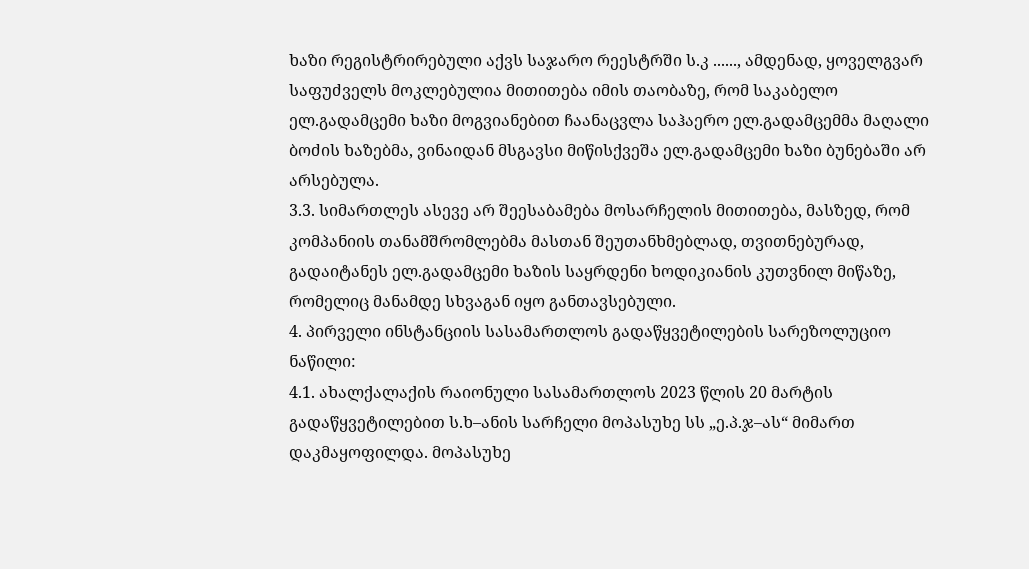ხაზი რეგისტრირებული აქვს საჯარო რეესტრში ს.კ ......, ამდენად, ყოველგვარ საფუძველს მოკლებულია მითითება იმის თაობაზე, რომ საკაბელო ელ.გადამცემი ხაზი მოგვიანებით ჩაანაცვლა საჰაერო ელ.გადამცემმა მაღალი ბოძის ხაზებმა, ვინაიდან მსგავსი მიწისქვეშა ელ.გადამცემი ხაზი ბუნებაში არ არსებულა.
3.3. სიმართლეს ასევე არ შეესაბამება მოსარჩელის მითითება, მასზედ, რომ კომპანიის თანამშრომლებმა მასთან შეუთანხმებლად, თვითნებურად, გადაიტანეს ელ.გადამცემი ხაზის საყრდენი ხოდიკიანის კუთვნილ მიწაზე, რომელიც მანამდე სხვაგან იყო განთავსებული.
4. პირველი ინსტანციის სასამართლოს გადაწყვეტილების სარეზოლუციო ნაწილი:
4.1. ახალქალაქის რაიონული სასამართლოს 2023 წლის 20 მარტის გადაწყვეტილებით ს.ხ–ანის სარჩელი მოპასუხე სს „ე.პ.ჯ–ას“ მიმართ დაკმაყოფილდა. მოპასუხე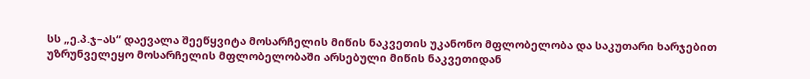სს „ე.პ.ჯ–ას“ დაევალა შეეწყვიტა მოსარჩელის მიწის ნაკვეთის უკანონო მფლობელობა და საკუთარი ხარჯებით უზრუნველეყო მოსარჩელის მფლობელობაში არსებული მიწის ნაკვეთიდან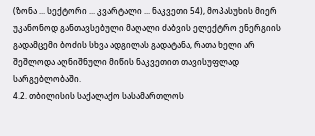(ზონა ... სექტორი ... კვარტალი ... ნაკვეთი 54), მოპასუხის მიერ უკანონოდ განთავსებული მაღალი ძაბვის ელექტრო ენერგიის გადამცემი ბოძის სხვა ადგილას გადატანა, რათა ხელი არ შეშლოდა აღნიშნული მიწის ნაკვეთით თავისუფლად სარგებლობაში.
4.2. თბილისის საქალაქო სასამართლოს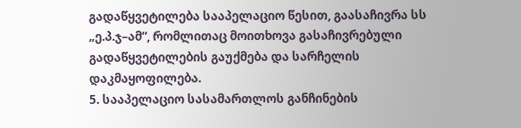გადაწყვეტილება სააპელაციო წესით, გაასაჩივრა სს „ე.პ.ჯ–ამ“, რომლითაც მოითხოვა გასაჩივრებული გადაწყვეტილების გაუქმება და სარჩელის დაკმაყოფილება.
5. სააპელაციო სასამართლოს განჩინების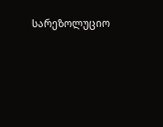სარეზოლუციო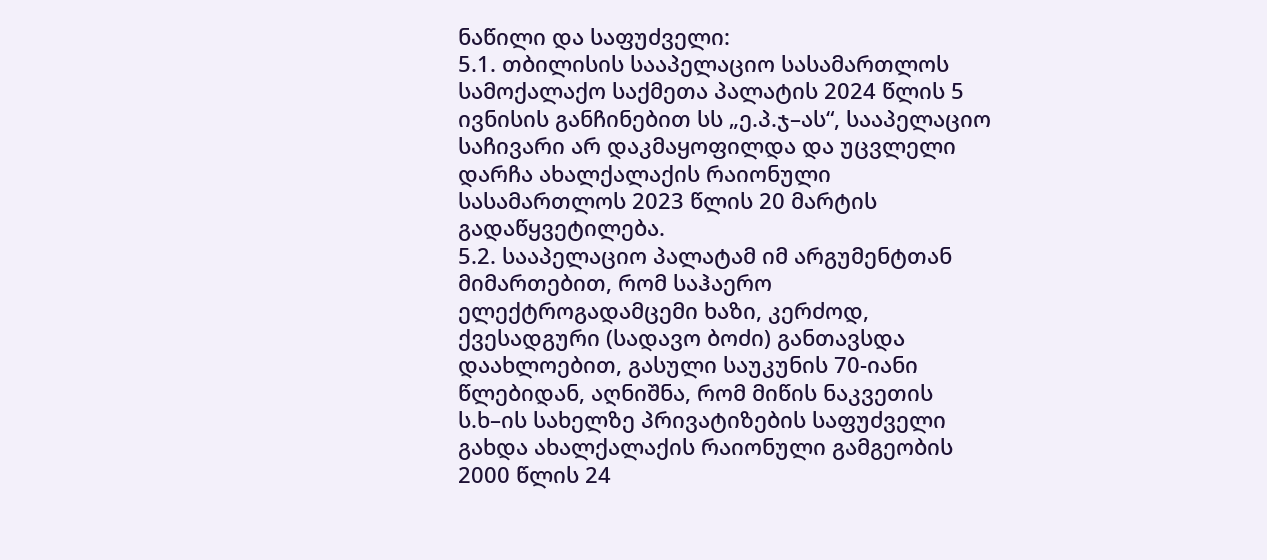ნაწილი და საფუძველი:
5.1. თბილისის სააპელაციო სასამართლოს სამოქალაქო საქმეთა პალატის 2024 წლის 5 ივნისის განჩინებით სს „ე.პ.ჯ–ას“, სააპელაციო საჩივარი არ დაკმაყოფილდა და უცვლელი დარჩა ახალქალაქის რაიონული სასამართლოს 2023 წლის 20 მარტის გადაწყვეტილება.
5.2. სააპელაციო პალატამ იმ არგუმენტთან მიმართებით, რომ საჰაერო ელექტროგადამცემი ხაზი, კერძოდ, ქვესადგური (სადავო ბოძი) განთავსდა დაახლოებით, გასული საუკუნის 70-იანი წლებიდან, აღნიშნა, რომ მიწის ნაკვეთის ს.ხ–ის სახელზე პრივატიზების საფუძველი გახდა ახალქალაქის რაიონული გამგეობის 2000 წლის 24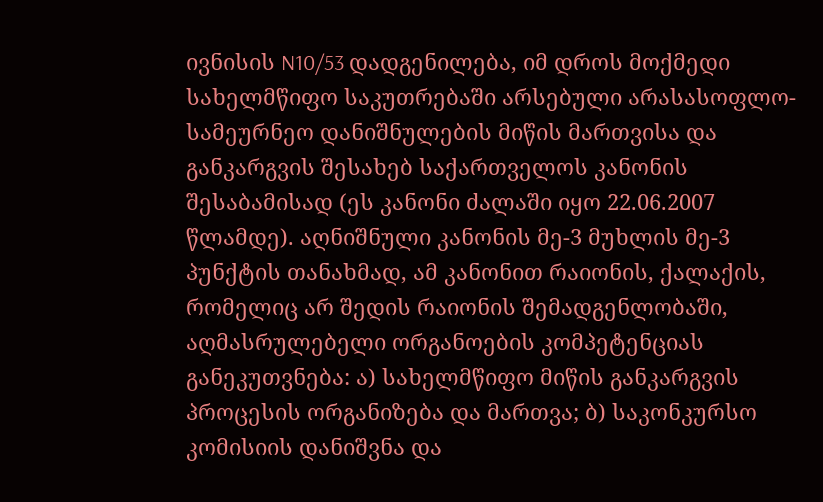ივნისის N10/53 დადგენილება, იმ დროს მოქმედი სახელმწიფო საკუთრებაში არსებული არასასოფლო-სამეურნეო დანიშნულების მიწის მართვისა და განკარგვის შესახებ საქართველოს კანონის შესაბამისად (ეს კანონი ძალაში იყო 22.06.2007 წლამდე). აღნიშნული კანონის მე-3 მუხლის მე-3 პუნქტის თანახმად, ამ კანონით რაიონის, ქალაქის, რომელიც არ შედის რაიონის შემადგენლობაში, აღმასრულებელი ორგანოების კომპეტენციას განეკუთვნება: ა) სახელმწიფო მიწის განკარგვის პროცესის ორგანიზება და მართვა; ბ) საკონკურსო კომისიის დანიშვნა და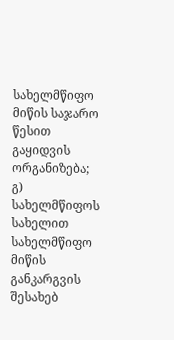სახელმწიფო მიწის საჯარო წესით გაყიდვის ორგანიზება; გ) სახელმწიფოს სახელით სახელმწიფო მიწის განკარგვის შესახებ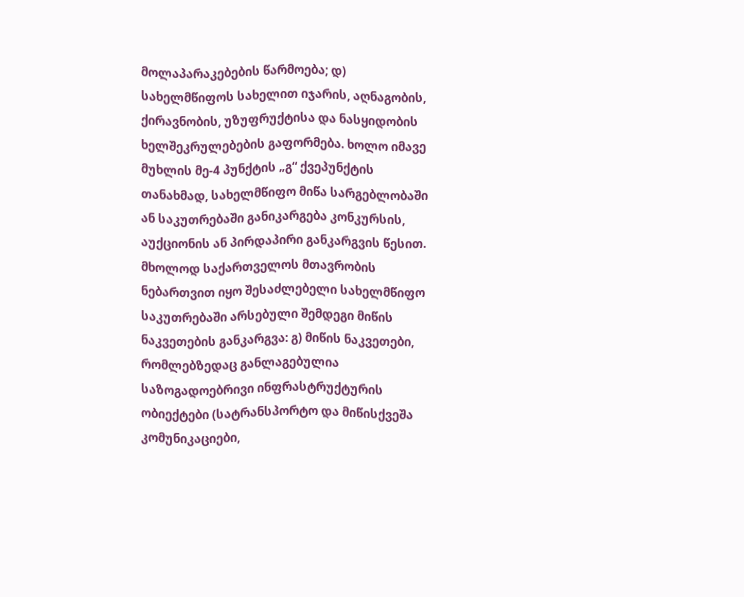მოლაპარაკებების წარმოება; დ) სახელმწიფოს სახელით იჯარის, აღნაგობის, ქირავნობის, უზუფრუქტისა და ნასყიდობის ხელშეკრულებების გაფორმება. ხოლო იმავე მუხლის მე-4 პუნქტის „გ“ ქვეპუნქტის თანახმად, სახელმწიფო მიწა სარგებლობაში ან საკუთრებაში განიკარგება კონკურსის, აუქციონის ან პირდაპირი განკარგვის წესით. მხოლოდ საქართველოს მთავრობის ნებართვით იყო შესაძლებელი სახელმწიფო საკუთრებაში არსებული შემდეგი მიწის ნაკვეთების განკარგვა: გ) მიწის ნაკვეთები, რომლებზედაც განლაგებულია საზოგადოებრივი ინფრასტრუქტურის ობიექტები (სატრანსპორტო და მიწისქვეშა კომუნიკაციები,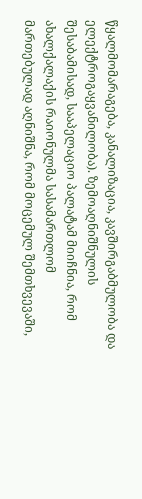წყალმომარაგება, კანალიზაცია, კავშირგაბმულობა და ელექტროგაყვანილობა). ზემოაღნიშნულის შესაბამისად, სააპელაციო პალატამ მიიჩნია, რომ ახალქალაქის რაიონულმა სასამართლომ მართებულად აღნიშნა, რომ მოცემულ შემთხვევაში,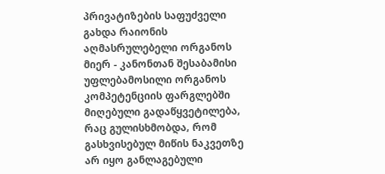პრივატიზების საფუძველი გახდა რაიონის აღმასრულებელი ორგანოს მიერ - კანონთან შესაბამისი უფლებამოსილი ორგანოს კომპეტენციის ფარგლებში მიღებული გადაწყვეტილება, რაც გულისხმობდა, რომ გასხვისებულ მიწის ნაკვეთზე არ იყო განლაგებული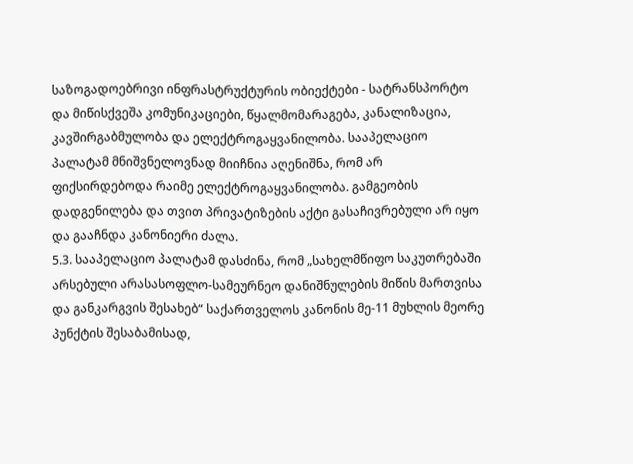საზოგადოებრივი ინფრასტრუქტურის ობიექტები - სატრანსპორტო და მიწისქვეშა კომუნიკაციები, წყალმომარაგება, კანალიზაცია, კავშირგაბმულობა და ელექტროგაყვანილობა. სააპელაციო პალატამ მნიშვნელოვნად მიიჩნია აღენიშნა, რომ არ ფიქსირდებოდა რაიმე ელექტროგაყვანილობა. გამგეობის დადგენილება და თვით პრივატიზების აქტი გასაჩივრებული არ იყო და გააჩნდა კანონიერი ძალა.
5.3. სააპელაციო პალატამ დასძინა, რომ „სახელმწიფო საკუთრებაში არსებული არასასოფლო-სამეურნეო დანიშნულების მიწის მართვისა და განკარგვის შესახებ“ საქართველოს კანონის მე-11 მუხლის მეორე პუნქტის შესაბამისად,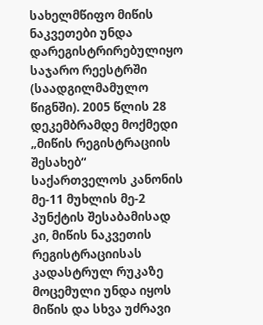სახელმწიფო მიწის ნაკვეთები უნდა დარეგისტრირებულიყო საჯარო რეესტრში (საადგილმამულო წიგნში). 2005 წლის 28 დეკემბრამდე მოქმედი „მიწის რეგისტრაციის შესახებ“ საქართველოს კანონის მე-11 მუხლის მე-2 პუნქტის შესაბამისად კი, მიწის ნაკვეთის რეგისტრაციისას კადასტრულ რუკაზე მოცემული უნდა იყოს მიწის და სხვა უძრავი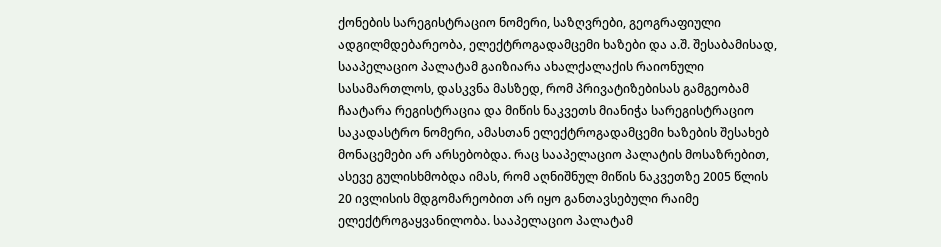ქონების სარეგისტრაციო ნომერი, საზღვრები, გეოგრაფიული ადგილმდებარეობა, ელექტროგადამცემი ხაზები და ა.შ. შესაბამისად, სააპელაციო პალატამ გაიზიარა ახალქალაქის რაიონული სასამართლოს, დასკვნა მასზედ, რომ პრივატიზებისას გამგეობამ ჩაატარა რეგისტრაცია და მიწის ნაკვეთს მიანიჭა სარეგისტრაციო საკადასტრო ნომერი, ამასთან ელექტროგადამცემი ხაზების შესახებ მონაცემები არ არსებობდა. რაც სააპელაციო პალატის მოსაზრებით, ასევე გულისხმობდა იმას, რომ აღნიშნულ მიწის ნაკვეთზე 2005 წლის 20 ივლისის მდგომარეობით არ იყო განთავსებული რაიმე ელექტროგაყვანილობა. სააპელაციო პალატამ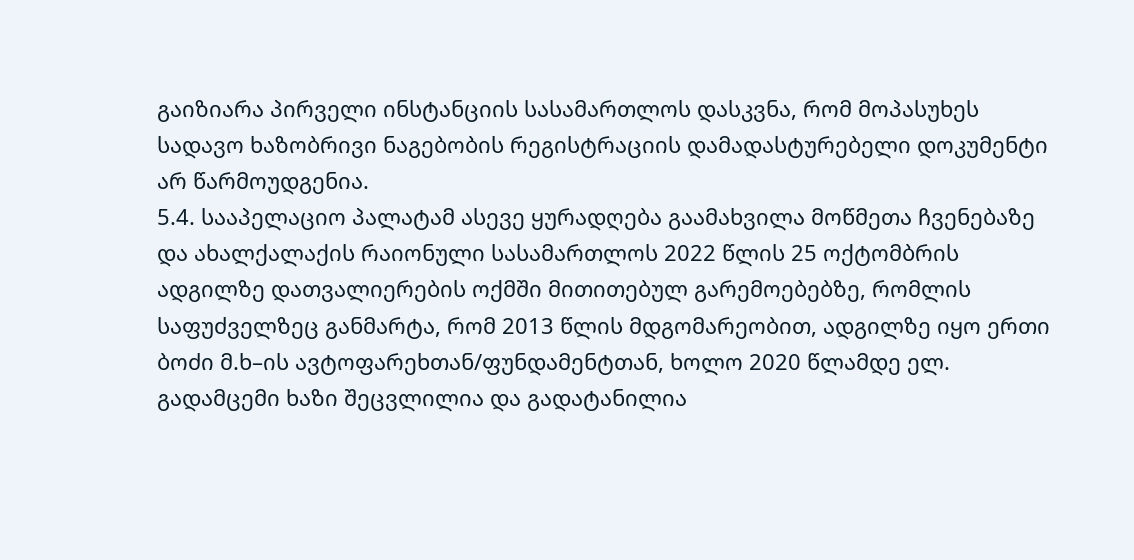გაიზიარა პირველი ინსტანციის სასამართლოს დასკვნა, რომ მოპასუხეს სადავო ხაზობრივი ნაგებობის რეგისტრაციის დამადასტურებელი დოკუმენტი არ წარმოუდგენია.
5.4. სააპელაციო პალატამ ასევე ყურადღება გაამახვილა მოწმეთა ჩვენებაზე და ახალქალაქის რაიონული სასამართლოს 2022 წლის 25 ოქტომბრის ადგილზე დათვალიერების ოქმში მითითებულ გარემოებებზე, რომლის საფუძველზეც განმარტა, რომ 2013 წლის მდგომარეობით, ადგილზე იყო ერთი ბოძი მ.ხ–ის ავტოფარეხთან/ფუნდამენტთან, ხოლო 2020 წლამდე ელ. გადამცემი ხაზი შეცვლილია და გადატანილია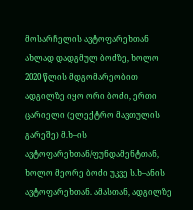მოსარჩელის ავტოფარეხთან ახლად დადგმულ ბოძზე, ხოლო 2020 წლის მდგომარეობით ადგილზე იყო ორი ბოძი, ერთი ცარიელი (ელექტრო მავთულის გარეშე) მ.ხ–ის ავტოფარეხთან/ფუნდამენტთან, ხოლო მეორე ბოძი უკვე ს.ხ–ანის ავტოფარეხთან. ამასთან, ადგილზე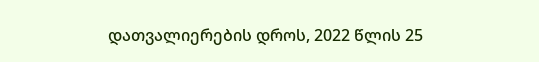დათვალიერების დროს, 2022 წლის 25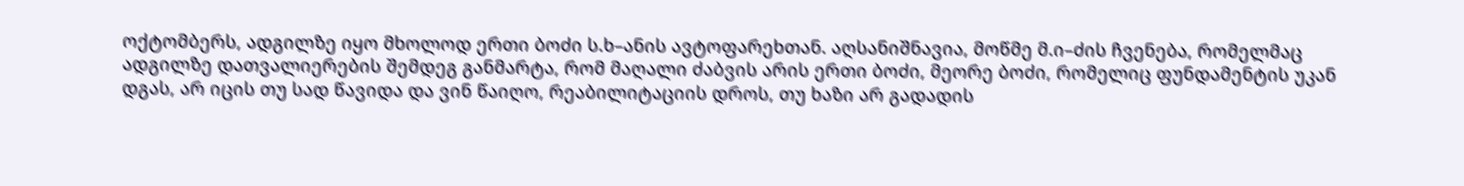ოქტომბერს, ადგილზე იყო მხოლოდ ერთი ბოძი ს.ხ–ანის ავტოფარეხთან. აღსანიშნავია, მოწმე მ.ი–ძის ჩვენება, რომელმაც ადგილზე დათვალიერების შემდეგ განმარტა, რომ მაღალი ძაბვის არის ერთი ბოძი, მეორე ბოძი, რომელიც ფუნდამენტის უკან დგას, არ იცის თუ სად წავიდა და ვინ წაიღო, რეაბილიტაციის დროს, თუ ხაზი არ გადადის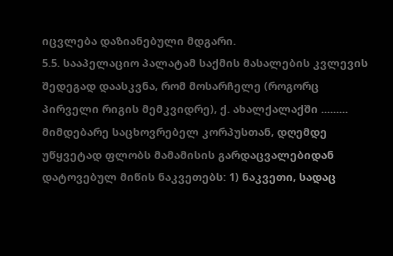იცვლება დაზიანებული მდგარი.
5.5. სააპელაციო პალატამ საქმის მასალების კვლევის შედეგად დაასკვნა, რომ მოსარჩელე (როგორც პირველი რიგის მემკვიდრე), ქ. ახალქალაქში ......... მიმდებარე საცხოვრებელ კორპუსთან, დღემდე უწყვეტად ფლობს მამამისის გარდაცვალებიდან დატოვებულ მიწის ნაკვეთებს: 1) ნაკვეთი, სადაც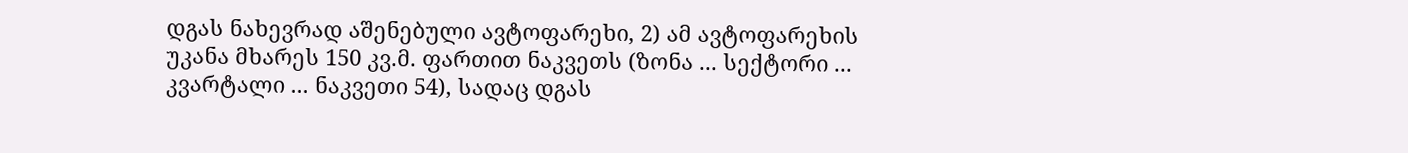დგას ნახევრად აშენებული ავტოფარეხი, 2) ამ ავტოფარეხის უკანა მხარეს 150 კვ.მ. ფართით ნაკვეთს (ზონა ... სექტორი ... კვარტალი ... ნაკვეთი 54), სადაც დგას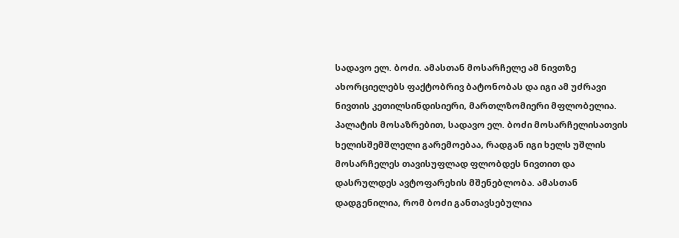სადავო ელ. ბოძი. ამასთან მოსარჩელე ამ ნივთზე ახორციელებს ფაქტობრივ ბატონობას და იგი ამ უძრავი ნივთის კეთილსინდისიერი, მართლზომიერი მფლობელია. პალატის მოსაზრებით, სადავო ელ. ბოძი მოსარჩელისათვის ხელისშემშლელი გარემოებაა, რადგან იგი ხელს უშლის მოსარჩელეს თავისუფლად ფლობდეს ნივთით და დასრულდეს ავტოფარეხის მშენებლობა. ამასთან დადგენილია, რომ ბოძი განთავსებულია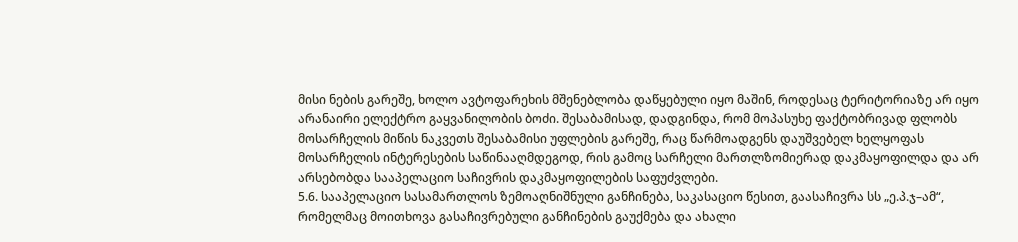მისი ნების გარეშე, ხოლო ავტოფარეხის მშენებლობა დაწყებული იყო მაშინ, როდესაც ტერიტორიაზე არ იყო არანაირი ელექტრო გაყვანილობის ბოძი. შესაბამისად, დადგინდა, რომ მოპასუხე ფაქტობრივად ფლობს მოსარჩელის მიწის ნაკვეთს შესაბამისი უფლების გარეშე, რაც წარმოადგენს დაუშვებელ ხელყოფას მოსარჩელის ინტერესების საწინააღმდეგოდ, რის გამოც სარჩელი მართლზომიერად დაკმაყოფილდა და არ არსებობდა სააპელაციო საჩივრის დაკმაყოფილების საფუძვლები.
5.6. სააპელაციო სასამართლოს ზემოაღნიშნული განჩინება, საკასაციო წესით, გაასაჩივრა სს „ე.პ.ჯ–ამ“, რომელმაც მოითხოვა გასაჩივრებული განჩინების გაუქმება და ახალი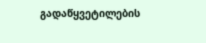გადაწყვეტილების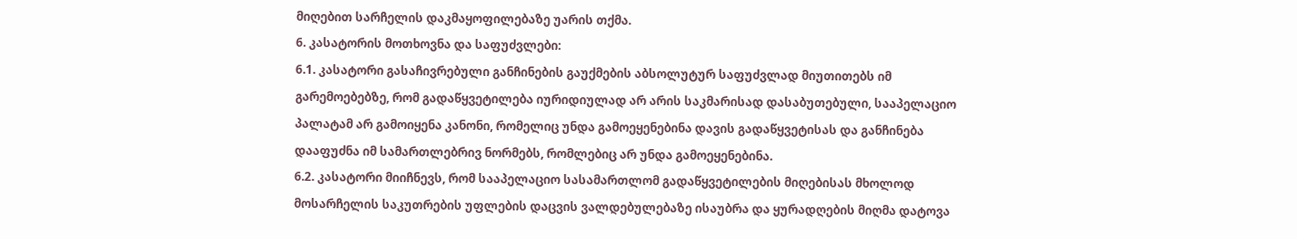მიღებით სარჩელის დაკმაყოფილებაზე უარის თქმა.
6. კასატორის მოთხოვნა და საფუძვლები:
6.1. კასატორი გასაჩივრებული განჩინების გაუქმების აბსოლუტურ საფუძვლად მიუთითებს იმ გარემოებებზე, რომ გადაწყვეტილება იურიდიულად არ არის საკმარისად დასაბუთებული, სააპელაციო პალატამ არ გამოიყენა კანონი, რომელიც უნდა გამოეყენებინა დავის გადაწყვეტისას და განჩინება დააფუძნა იმ სამართლებრივ ნორმებს, რომლებიც არ უნდა გამოეყენებინა.
6.2. კასატორი მიიჩნევს, რომ სააპელაციო სასამართლომ გადაწყვეტილების მიღებისას მხოლოდ მოსარჩელის საკუთრების უფლების დაცვის ვალდებულებაზე ისაუბრა და ყურადღების მიღმა დატოვა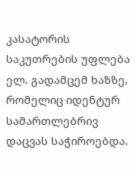კასატორის საკუთრების უფლება ელ. გადამცემ ხაზზე, რომელიც იდენტურ სამართლებრივ დაცვას საჭიროებდა.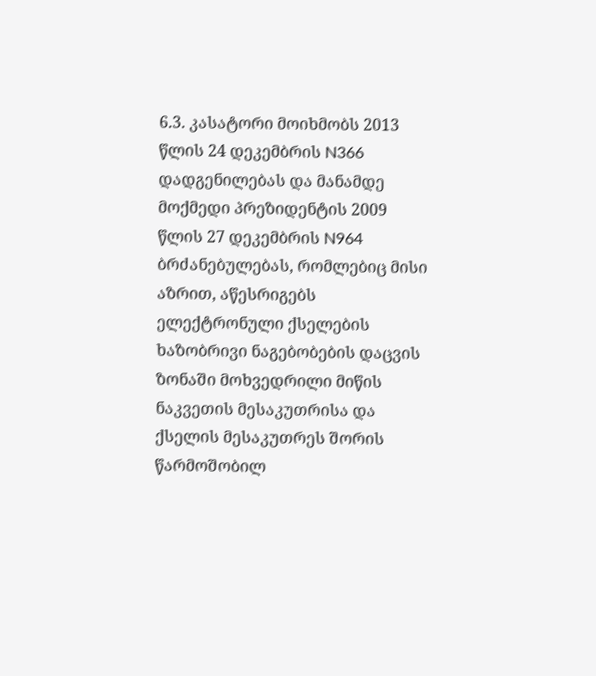6.3. კასატორი მოიხმობს 2013 წლის 24 დეკემბრის N366 დადგენილებას და მანამდე მოქმედი პრეზიდენტის 2009 წლის 27 დეკემბრის N964 ბრძანებულებას, რომლებიც მისი აზრით, აწესრიგებს ელექტრონული ქსელების ხაზობრივი ნაგებობების დაცვის ზონაში მოხვედრილი მიწის ნაკვეთის მესაკუთრისა და ქსელის მესაკუთრეს შორის წარმოშობილ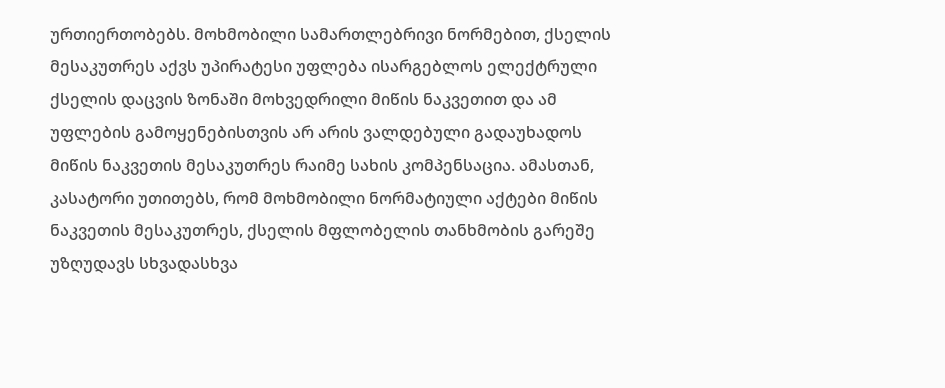ურთიერთობებს. მოხმობილი სამართლებრივი ნორმებით, ქსელის მესაკუთრეს აქვს უპირატესი უფლება ისარგებლოს ელექტრული ქსელის დაცვის ზონაში მოხვედრილი მიწის ნაკვეთით და ამ უფლების გამოყენებისთვის არ არის ვალდებული გადაუხადოს მიწის ნაკვეთის მესაკუთრეს რაიმე სახის კომპენსაცია. ამასთან, კასატორი უთითებს, რომ მოხმობილი ნორმატიული აქტები მიწის ნაკვეთის მესაკუთრეს, ქსელის მფლობელის თანხმობის გარეშე უზღუდავს სხვადასხვა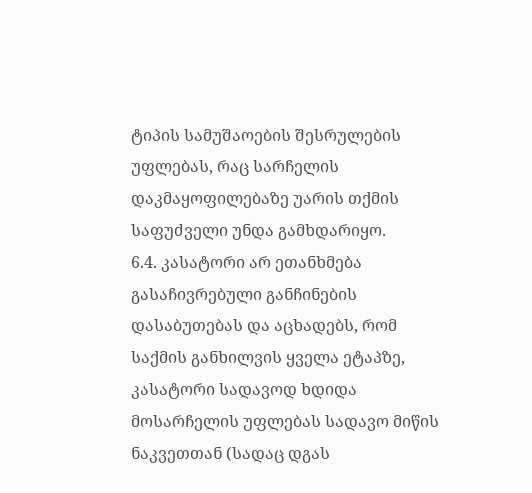ტიპის სამუშაოების შესრულების უფლებას, რაც სარჩელის დაკმაყოფილებაზე უარის თქმის საფუძველი უნდა გამხდარიყო.
6.4. კასატორი არ ეთანხმება გასაჩივრებული განჩინების დასაბუთებას და აცხადებს, რომ საქმის განხილვის ყველა ეტაპზე, კასატორი სადავოდ ხდიდა მოსარჩელის უფლებას სადავო მიწის ნაკვეთთან (სადაც დგას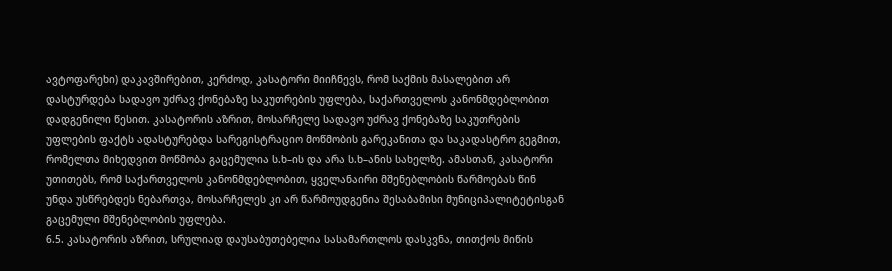ავტოფარეხი) დაკავშირებით, კერძოდ, კასატორი მიიჩნევს, რომ საქმის მასალებით არ დასტურდება სადავო უძრავ ქონებაზე საკუთრების უფლება, საქართველოს კანონმდებლობით დადგენილი წესით. კასატორის აზრით, მოსარჩელე სადავო უძრავ ქონებაზე საკუთრების უფლების ფაქტს ადასტურებდა სარეგისტრაციო მოწმობის გარეკანითა და საკადასტრო გეგმით, რომელთა მიხედვით მოწმობა გაცემულია ს.ხ–ის და არა ს.ხ–ანის სახელზე. ამასთან, კასატორი უთითებს, რომ საქართველოს კანონმდებლობით, ყველანაირი მშენებლობის წარმოებას წინ უნდა უსწრებდეს ნებართვა, მოსარჩელეს კი არ წარმოუდგენია შესაბამისი მუნიციპალიტეტისგან გაცემული მშენებლობის უფლება.
6.5. კასატორის აზრით, სრულიად დაუსაბუთებელია სასამართლოს დასკვნა, თითქოს მიწის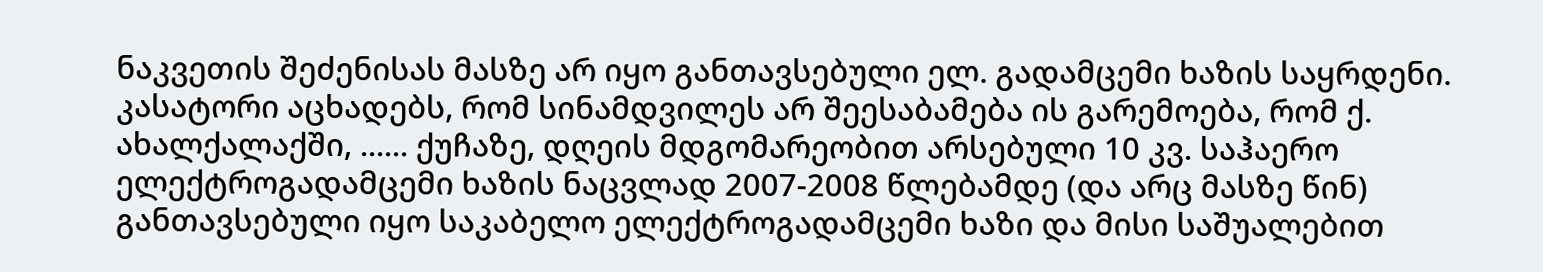ნაკვეთის შეძენისას მასზე არ იყო განთავსებული ელ. გადამცემი ხაზის საყრდენი. კასატორი აცხადებს, რომ სინამდვილეს არ შეესაბამება ის გარემოება, რომ ქ. ახალქალაქში, ...... ქუჩაზე, დღეის მდგომარეობით არსებული 10 კვ. საჰაერო ელექტროგადამცემი ხაზის ნაცვლად 2007-2008 წლებამდე (და არც მასზე წინ) განთავსებული იყო საკაბელო ელექტროგადამცემი ხაზი და მისი საშუალებით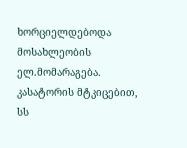ხორციელდებოდა მოსახლეობის ელ.მომარაგება. კასატორის მტკიცებით, სს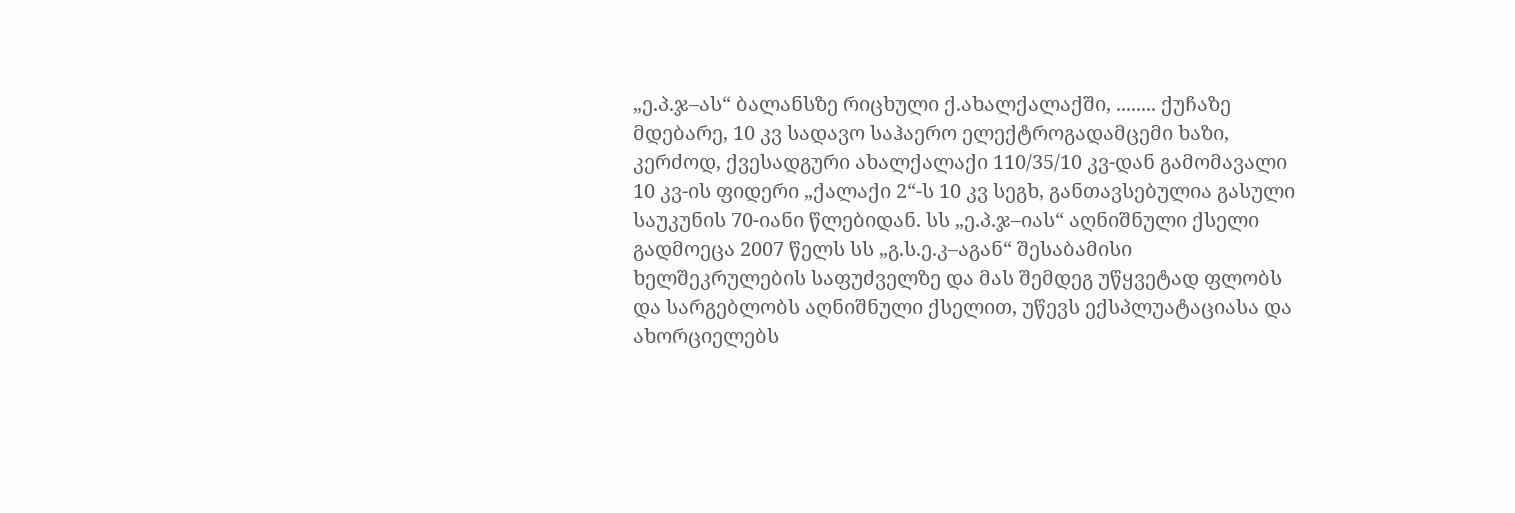„ე.პ.ჯ–ას“ ბალანსზე რიცხული ქ.ახალქალაქში, ........ ქუჩაზე მდებარე, 10 კვ სადავო საჰაერო ელექტროგადამცემი ხაზი, კერძოდ, ქვესადგური ახალქალაქი 110/35/10 კვ-დან გამომავალი 10 კვ-ის ფიდერი „ქალაქი 2“-ს 10 კვ სეგხ, განთავსებულია გასული საუკუნის 70-იანი წლებიდან. სს „ე.პ.ჯ–იას“ აღნიშნული ქსელი გადმოეცა 2007 წელს სს „გ.ს.ე.კ–აგან“ შესაბამისი ხელშეკრულების საფუძველზე და მას შემდეგ უწყვეტად ფლობს და სარგებლობს აღნიშნული ქსელით, უწევს ექსპლუატაციასა და ახორციელებს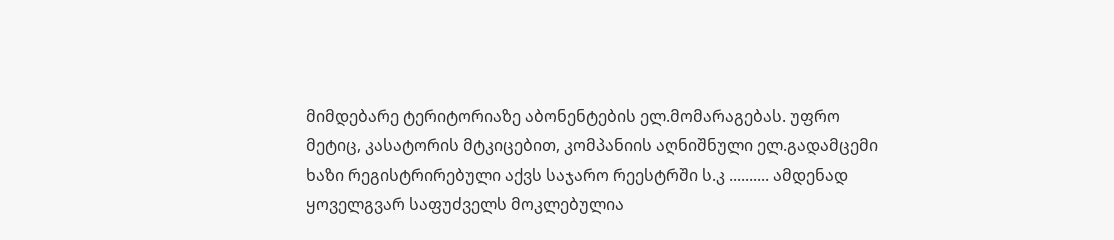მიმდებარე ტერიტორიაზე აბონენტების ელ.მომარაგებას. უფრო მეტიც, კასატორის მტკიცებით, კომპანიის აღნიშნული ელ.გადამცემი ხაზი რეგისტრირებული აქვს საჯარო რეესტრში ს.კ .......... ამდენად ყოველგვარ საფუძველს მოკლებულია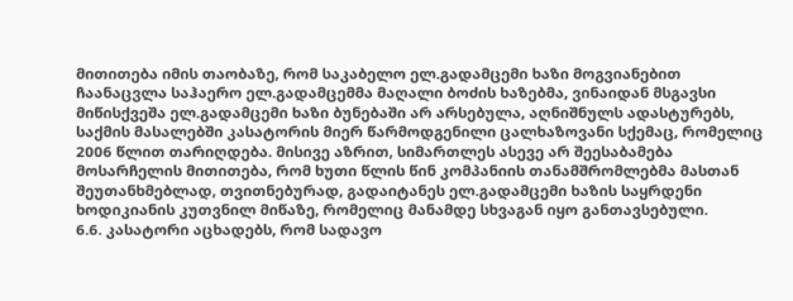მითითება იმის თაობაზე, რომ საკაბელო ელ.გადამცემი ხაზი მოგვიანებით ჩაანაცვლა საჰაერო ელ.გადამცემმა მაღალი ბოძის ხაზებმა, ვინაიდან მსგავსი მიწისქვეშა ელ.გადამცემი ხაზი ბუნებაში არ არსებულა, აღნიშნულს ადასტურებს, საქმის მასალებში კასატორის მიერ წარმოდგენილი ცალხაზოვანი სქემაც, რომელიც 2006 წლით თარიღდება. მისივე აზრით, სიმართლეს ასევე არ შეესაბამება მოსარჩელის მითითება, რომ ხუთი წლის წინ კომპანიის თანამშრომლებმა მასთან შეუთანხმებლად, თვითნებურად, გადაიტანეს ელ.გადამცემი ხაზის საყრდენი ხოდიკიანის კუთვნილ მიწაზე, რომელიც მანამდე სხვაგან იყო განთავსებული.
6.6. კასატორი აცხადებს, რომ სადავო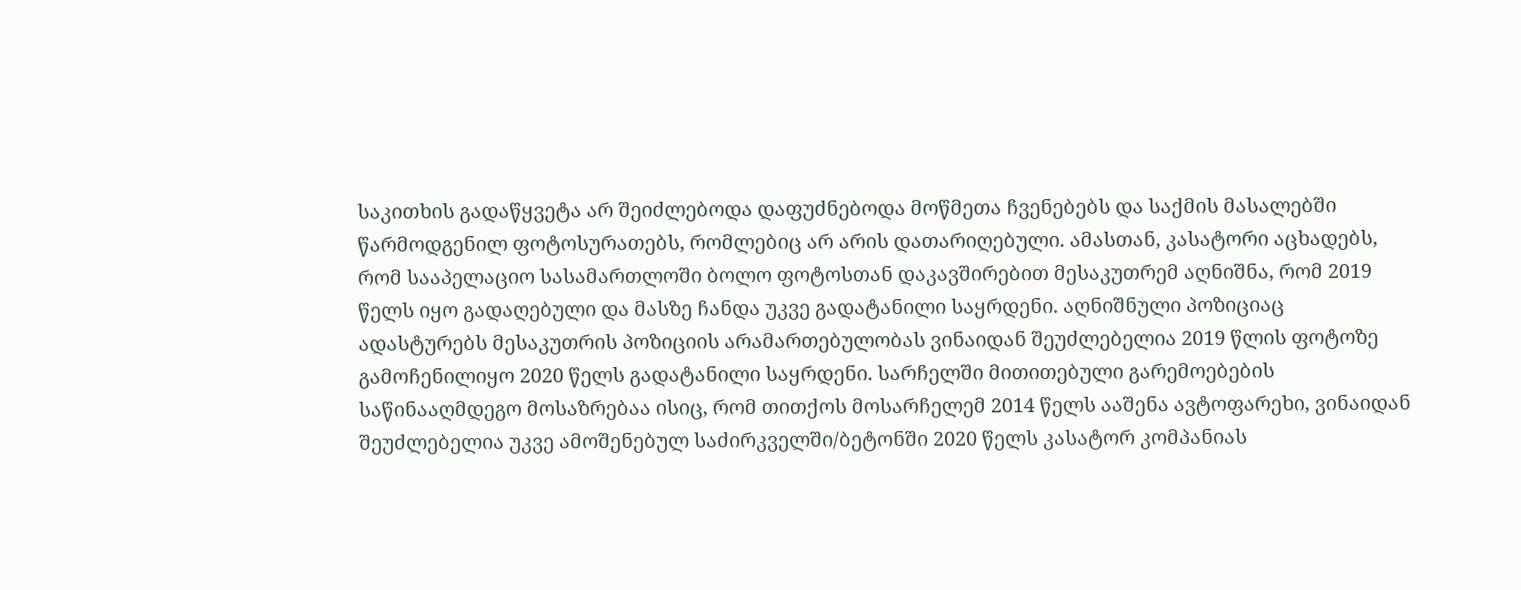საკითხის გადაწყვეტა არ შეიძლებოდა დაფუძნებოდა მოწმეთა ჩვენებებს და საქმის მასალებში წარმოდგენილ ფოტოსურათებს, რომლებიც არ არის დათარიღებული. ამასთან, კასატორი აცხადებს, რომ სააპელაციო სასამართლოში ბოლო ფოტოსთან დაკავშირებით მესაკუთრემ აღნიშნა, რომ 2019 წელს იყო გადაღებული და მასზე ჩანდა უკვე გადატანილი საყრდენი. აღნიშნული პოზიციაც ადასტურებს მესაკუთრის პოზიციის არამართებულობას ვინაიდან შეუძლებელია 2019 წლის ფოტოზე გამოჩენილიყო 2020 წელს გადატანილი საყრდენი. სარჩელში მითითებული გარემოებების საწინააღმდეგო მოსაზრებაა ისიც, რომ თითქოს მოსარჩელემ 2014 წელს ააშენა ავტოფარეხი, ვინაიდან შეუძლებელია უკვე ამოშენებულ საძირკველში/ბეტონში 2020 წელს კასატორ კომპანიას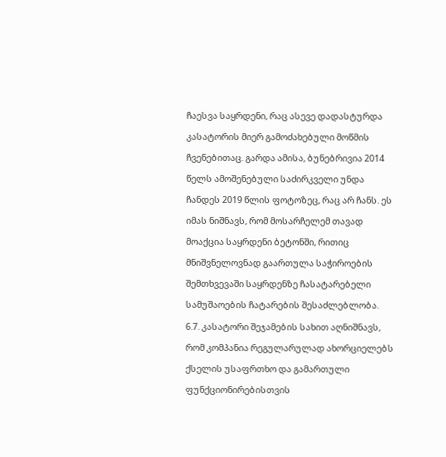ჩაესვა საყრდენი, რაც ასევე დადასტურდა კასატორის მიერ გამოძახებული მოწმის ჩვენებითაც. გარდა ამისა, ბუნებრივია 2014 წელს ამოშენებული საძირკველი უნდა ჩანდეს 2019 წლის ფოტოზეც, რაც არ ჩანს. ეს იმას ნიშნავს, რომ მოსარჩელემ თავად მოაქცია საყრდენი ბეტონში, რითიც მნიშვნელოვნად გაართულა საჭიროების შემთხვევაში საყრდენზე ჩასატარებელი სამუშაოების ჩატარების შესაძლებლობა.
6.7. კასატორი შეჯამების სახით აღნიშნავს, რომ კომპანია რეგულარულად ახორციელებს ქსელის უსაფრთხო და გამართული ფუნქციონირებისთვის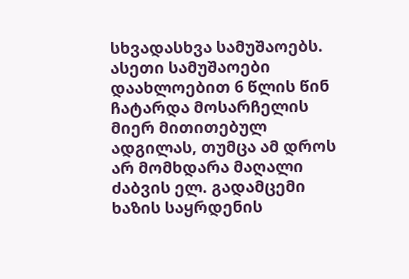სხვადასხვა სამუშაოებს. ასეთი სამუშაოები დაახლოებით 6 წლის წინ ჩატარდა მოსარჩელის მიერ მითითებულ ადგილას, თუმცა ამ დროს არ მომხდარა მაღალი ძაბვის ელ. გადამცემი ხაზის საყრდენის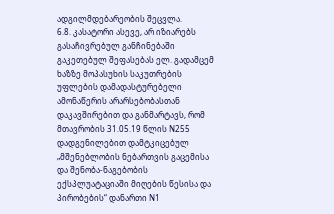ადგილმდებარეობის შეცვლა.
6.8. კასატორი ასევე, არ იზიარებს გასაჩივრებულ განჩინებაში გაკეთებულ შეფასებას ელ. გადამცემ ხაზზე მოპასუხის საკუთრების უფლების დამადასტურებელი ამონაწერის არარსებობასთან დაკავშირებით და განმარტავს, რომ მთავრობის 31.05.19 წლის N255 დადგენილებით დამტკიცებულ „მშენებლობის ნებართვის გაცემისა და შენობა-ნაგებობის ექსპლუატაციაში მიღების წესისა და პირობების“ დანართი N1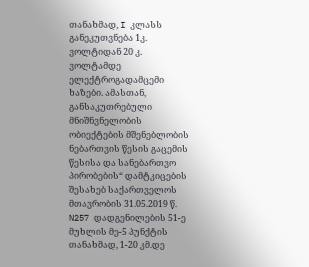თანახმად, I კლასს განეკუთვნება 1კ. ვოლტიდან 20 კ. ვოლტამდე ელექტროგადამცემი ხაზები. ამასთან, განსაკუთრებული მნიშნვნელობის ობიექტების მშენებლობის ნებართვის წესის გაცემის წესისა და სანებართვო პირობების“ დამტკიცების შესახებ საქართველოს მთავრობის 31.05.2019 წ. N257 დადგენილების 51-ე მუხლის მე-5 პუნქტის თანახმად, 1-20 კმ.დე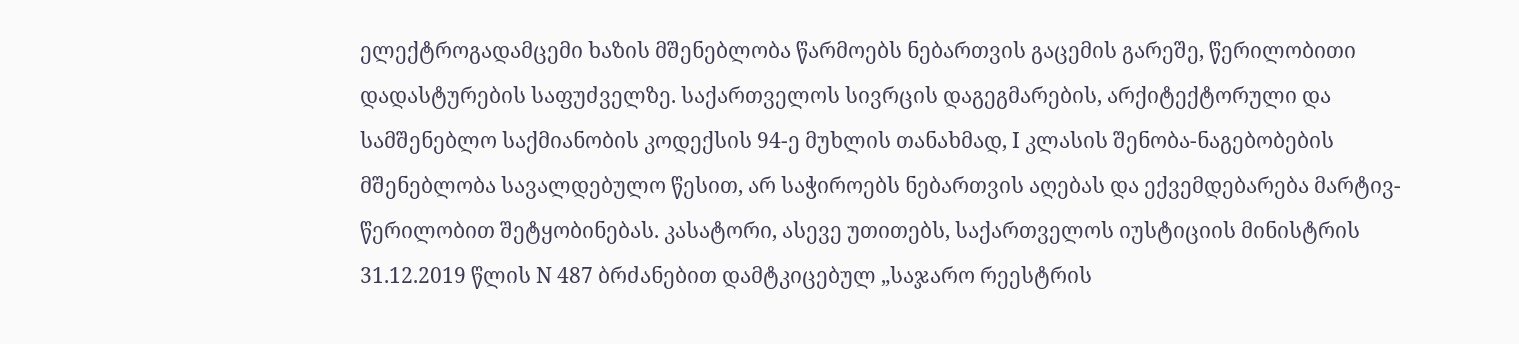ელექტროგადამცემი ხაზის მშენებლობა წარმოებს ნებართვის გაცემის გარეშე, წერილობითი დადასტურების საფუძველზე. საქართველოს სივრცის დაგეგმარების, არქიტექტორული და სამშენებლო საქმიანობის კოდექსის 94-ე მუხლის თანახმად, I კლასის შენობა-ნაგებობების მშენებლობა სავალდებულო წესით, არ საჭიროებს ნებართვის აღებას და ექვემდებარება მარტივ-წერილობით შეტყობინებას. კასატორი, ასევე უთითებს, საქართველოს იუსტიციის მინისტრის 31.12.2019 წლის N 487 ბრძანებით დამტკიცებულ „საჯარო რეესტრის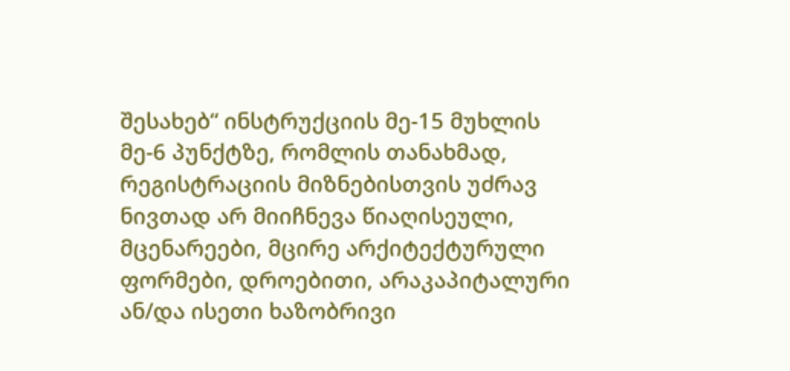შესახებ“ ინსტრუქციის მე-15 მუხლის მე-6 პუნქტზე, რომლის თანახმად, რეგისტრაციის მიზნებისთვის უძრავ ნივთად არ მიიჩნევა წიაღისეული, მცენარეები, მცირე არქიტექტურული ფორმები, დროებითი, არაკაპიტალური ან/და ისეთი ხაზობრივი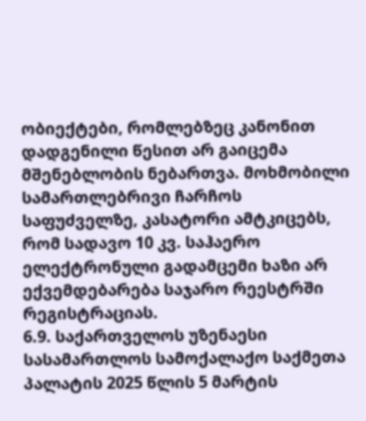ობიექტები, რომლებზეც კანონით დადგენილი წესით არ გაიცემა მშენებლობის ნებართვა. მოხმობილი სამართლებრივი ჩარჩოს საფუძველზე, კასატორი ამტკიცებს, რომ სადავო 10 კვ. საჰაერო ელექტრონული გადამცემი ხაზი არ ექვემდებარება საჯარო რეესტრში რეგისტრაციას.
6.9. საქართველოს უზენაესი სასამართლოს სამოქალაქო საქმეთა პალატის 2025 წლის 5 მარტის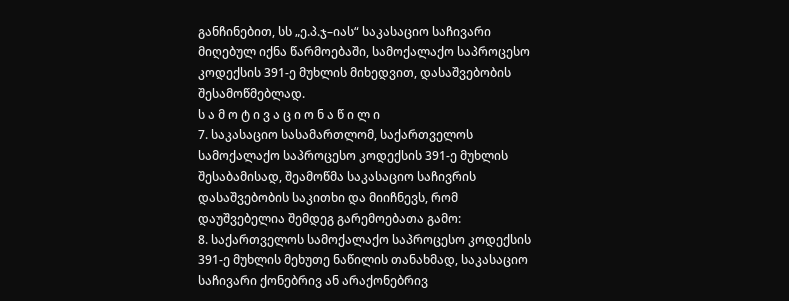განჩინებით, სს „ე.პ.ჯ–იას“ საკასაციო საჩივარი მიღებულ იქნა წარმოებაში, სამოქალაქო საპროცესო კოდექსის 391-ე მუხლის მიხედვით, დასაშვებობის შესამოწმებლად.
ს ა მ ო ტ ი ვ ა ც ი ო ნ ა წ ი ლ ი
7. საკასაციო სასამართლომ, საქართველოს სამოქალაქო საპროცესო კოდექსის 391-ე მუხლის შესაბამისად, შეამოწმა საკასაციო საჩივრის დასაშვებობის საკითხი და მიიჩნევს, რომ დაუშვებელია შემდეგ გარემოებათა გამო:
8. საქართველოს სამოქალაქო საპროცესო კოდექსის 391-ე მუხლის მეხუთე ნაწილის თანახმად, საკასაციო საჩივარი ქონებრივ ან არაქონებრივ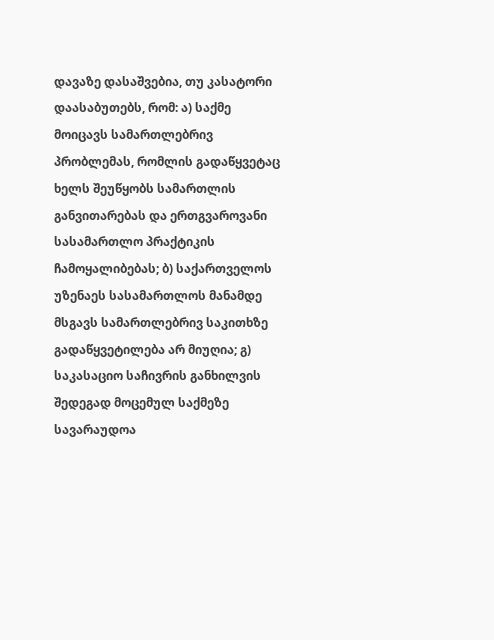დავაზე დასაშვებია, თუ კასატორი დაასაბუთებს, რომ: ა) საქმე მოიცავს სამართლებრივ პრობლემას, რომლის გადაწყვეტაც ხელს შეუწყობს სამართლის განვითარებას და ერთგვაროვანი სასამართლო პრაქტიკის ჩამოყალიბებას; ბ) საქართველოს უზენაეს სასამართლოს მანამდე მსგავს სამართლებრივ საკითხზე გადაწყვეტილება არ მიუღია; გ) საკასაციო საჩივრის განხილვის შედეგად მოცემულ საქმეზე სავარაუდოა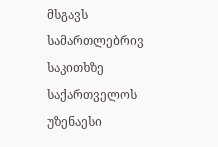მსგავს სამართლებრივ საკითხზე საქართველოს უზენაესი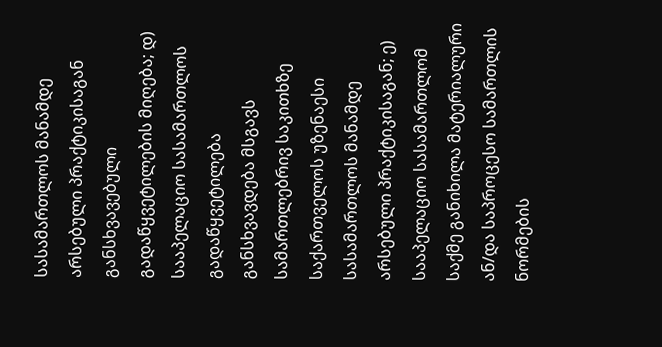სასამართლოს მანამდე არსებული პრაქტიკისაგან განსხვავებული გადაწყვეტილების მიღება; დ) სააპელაციო სასამართლოს გადაწყვეტილება განსხვავდება მსგავს სამართლებრივ საკითხზე საქართველოს უზენაესი სასამართლოს მანამდე არსებული პრაქტიკისაგან; ე) სააპელაციო სასამართლომ საქმე განიხილა მატერიალური ან/და საპროცესო სამართლის ნორმების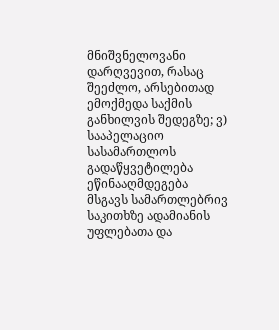მნიშვნელოვანი დარღვევით, რასაც შეეძლო, არსებითად ემოქმედა საქმის განხილვის შედეგზე; ვ) სააპელაციო სასამართლოს გადაწყვეტილება ეწინააღმდეგება მსგავს სამართლებრივ საკითხზე ადამიანის უფლებათა და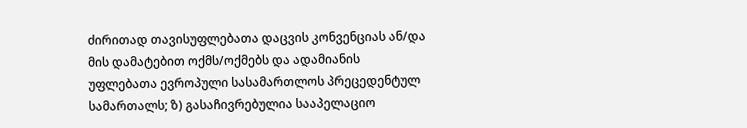ძირითად თავისუფლებათა დაცვის კონვენციას ან/და მის დამატებით ოქმს/ოქმებს და ადამიანის უფლებათა ევროპული სასამართლოს პრეცედენტულ სამართალს; ზ) გასაჩივრებულია სააპელაციო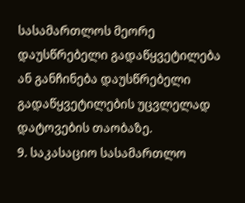სასამართლოს მეორე დაუსწრებელი გადაწყვეტილება ან განჩინება დაუსწრებელი გადაწყვეტილების უცვლელად დატოვების თაობაზე.
9. საკასაციო სასამართლო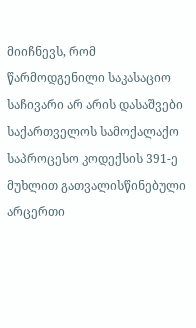მიიჩნევს, რომ წარმოდგენილი საკასაციო საჩივარი არ არის დასაშვები საქართველოს სამოქალაქო საპროცესო კოდექსის 391-ე მუხლით გათვალისწინებული არცერთი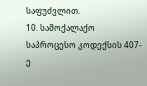საფუძვლით.
10. სამოქალაქო საპროცესო კოდექსის 407-ე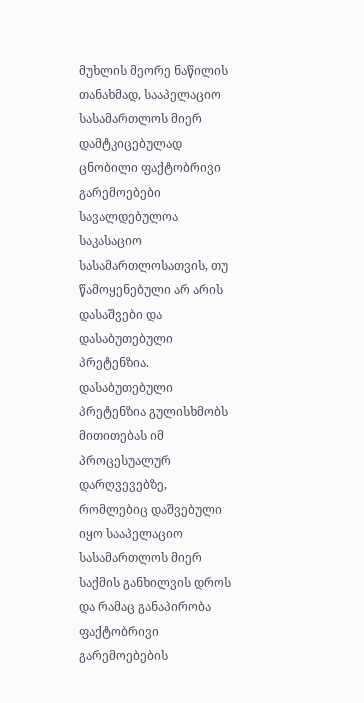მუხლის მეორე ნაწილის თანახმად, სააპელაციო სასამართლოს მიერ დამტკიცებულად ცნობილი ფაქტობრივი გარემოებები სავალდებულოა საკასაციო სასამართლოსათვის, თუ წამოყენებული არ არის დასაშვები და დასაბუთებული პრეტენზია. დასაბუთებული პრეტენზია გულისხმობს მითითებას იმ პროცესუალურ დარღვევებზე, რომლებიც დაშვებული იყო სააპელაციო სასამართლოს მიერ საქმის განხილვის დროს და რამაც განაპირობა ფაქტობრივი გარემოებების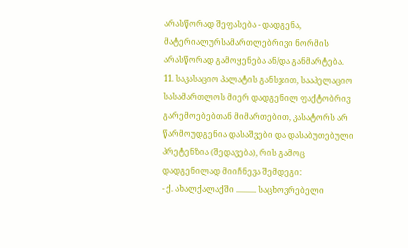არასწორად შეფასება - დადგენა, მატერიალურსამართლებრივი ნორმის არასწორად გამოყენება ან/და განმარტება.
11. საკასაციო პალატის განსჯით, სააპელაციო სასამართლოს მიერ დადგენილ ფაქტობრივ გარემოებებთან მიმართებით, კასატორს არ წარმოუდგენია დასაშვები და დასაბუთებული პრეტენზია (შედავება), რის გამოც დადგენილად მიიჩნევა შემდეგი:
- ქ. ახალქალაქში .......... საცხოვრებელი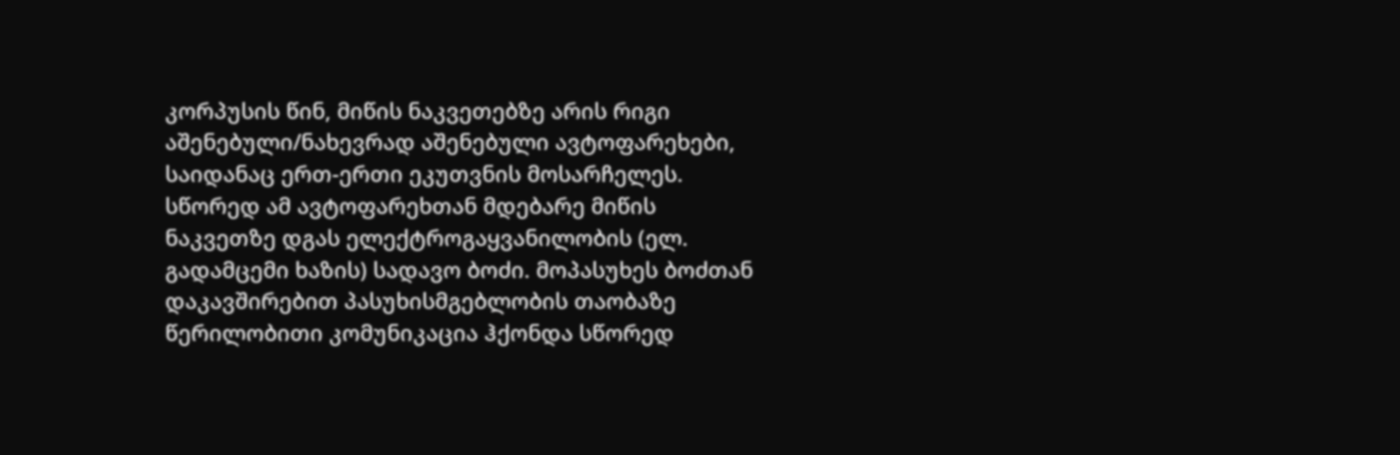კორპუსის წინ, მიწის ნაკვეთებზე არის რიგი აშენებული/ნახევრად აშენებული ავტოფარეხები, საიდანაც ერთ-ერთი ეკუთვნის მოსარჩელეს. სწორედ ამ ავტოფარეხთან მდებარე მიწის ნაკვეთზე დგას ელექტროგაყვანილობის (ელ. გადამცემი ხაზის) სადავო ბოძი. მოპასუხეს ბოძთან დაკავშირებით პასუხისმგებლობის თაობაზე წერილობითი კომუნიკაცია ჰქონდა სწორედ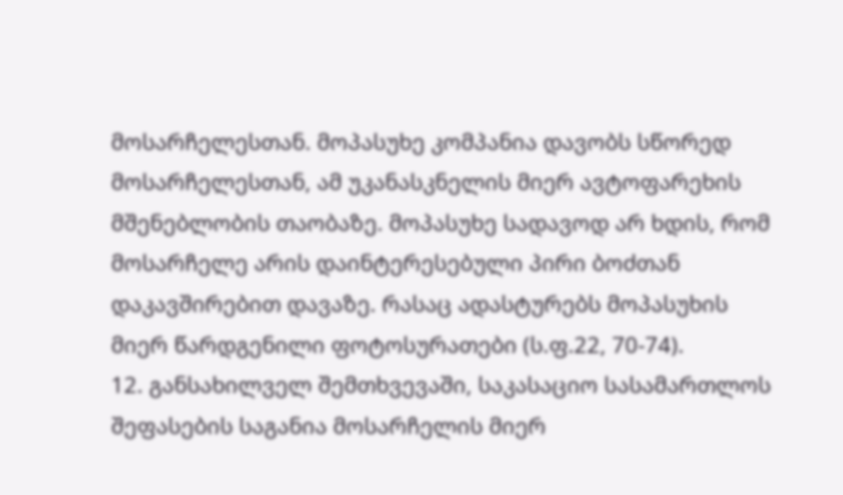მოსარჩელესთან. მოპასუხე კომპანია დავობს სწორედ მოსარჩელესთან, ამ უკანასკნელის მიერ ავტოფარეხის მშენებლობის თაობაზე. მოპასუხე სადავოდ არ ხდის, რომ მოსარჩელე არის დაინტერესებული პირი ბოძთან დაკავშირებით დავაზე. რასაც ადასტურებს მოპასუხის მიერ წარდგენილი ფოტოსურათები (ს.ფ.22, 70-74).
12. განსახილველ შემთხვევაში, საკასაციო სასამართლოს შეფასების საგანია მოსარჩელის მიერ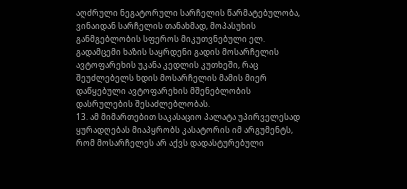აღძრული ნეგატორული სარჩელის წარმატებულობა, ვინაიდან სარჩელის თანახმად, მოპასუხის განმგებლობის სფეროს მიკუთვნებული ელ. გადამცემი ხაზის საყრდენი გადის მოსარჩელის ავტოფარეხის უკანა კედლის კუთხეში, რაც შეუძლებელს ხდის მოსარჩელის მამის მიერ დაწყებული ავტოფარეხის მშენებლობის დასრულების შესაძლებლობას.
13. ამ მიმართებით საკასაციო პალატა უპირველესად ყურადღებას მიაპყრობს კასატორის იმ არგუმენტს, რომ მოსარჩელეს არ აქვს დადასტურებული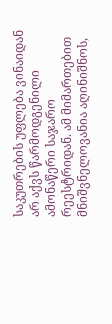საკუთრების უფლება ვინაიდან არ აქვს წარმოდგენილი ამონაწერი საჯარო რეესტრიდან. ამ მიმართებით მნიშვნელოვანია აღინიშნოს,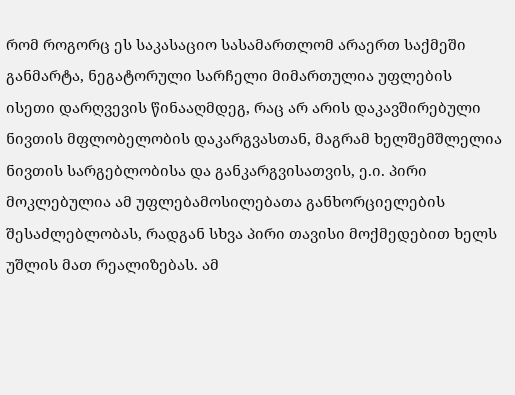რომ როგორც ეს საკასაციო სასამართლომ არაერთ საქმეში განმარტა, ნეგატორული სარჩელი მიმართულია უფლების ისეთი დარღვევის წინააღმდეგ, რაც არ არის დაკავშირებული ნივთის მფლობელობის დაკარგვასთან, მაგრამ ხელშემშლელია ნივთის სარგებლობისა და განკარგვისათვის, ე.ი. პირი მოკლებულია ამ უფლებამოსილებათა განხორციელების შესაძლებლობას, რადგან სხვა პირი თავისი მოქმედებით ხელს უშლის მათ რეალიზებას. ამ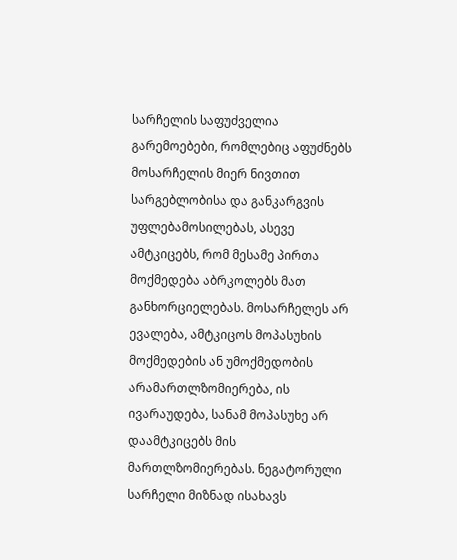სარჩელის საფუძველია გარემოებები, რომლებიც აფუძნებს მოსარჩელის მიერ ნივთით სარგებლობისა და განკარგვის უფლებამოსილებას, ასევე ამტკიცებს, რომ მესამე პირთა მოქმედება აბრკოლებს მათ განხორციელებას. მოსარჩელეს არ ევალება, ამტკიცოს მოპასუხის მოქმედების ან უმოქმედობის არამართლზომიერება, ის ივარაუდება, სანამ მოპასუხე არ დაამტკიცებს მის მართლზომიერებას. ნეგატორული სარჩელი მიზნად ისახავს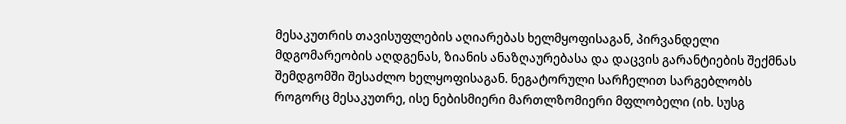მესაკუთრის თავისუფლების აღიარებას ხელმყოფისაგან, პირვანდელი მდგომარეობის აღდგენას, ზიანის ანაზღაურებასა და დაცვის გარანტიების შექმნას შემდგომში შესაძლო ხელყოფისაგან. ნეგატორული სარჩელით სარგებლობს როგორც მესაკუთრე, ისე ნებისმიერი მართლზომიერი მფლობელი (იხ. სუსგ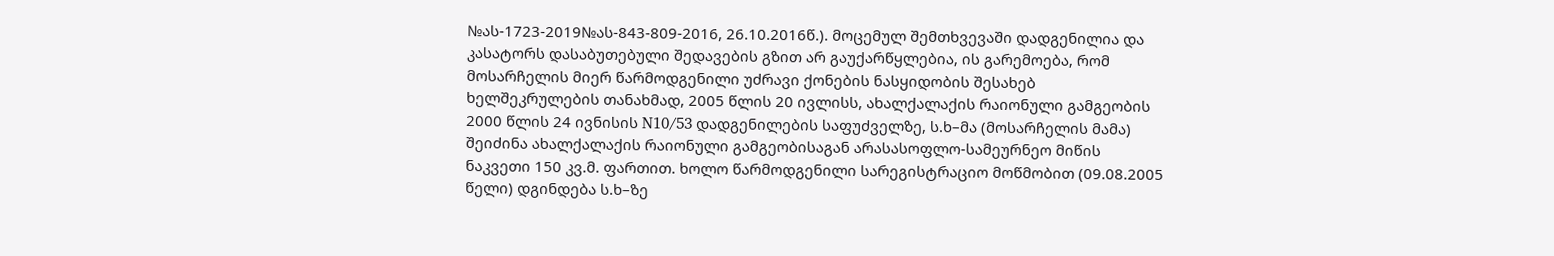№ას-1723-2019№ას-843-809-2016, 26.10.2016წ.). მოცემულ შემთხვევაში დადგენილია და კასატორს დასაბუთებული შედავების გზით არ გაუქარწყლებია, ის გარემოება, რომ მოსარჩელის მიერ წარმოდგენილი უძრავი ქონების ნასყიდობის შესახებ ხელშეკრულების თანახმად, 2005 წლის 20 ივლისს, ახალქალაქის რაიონული გამგეობის 2000 წლის 24 ივნისის N10/53 დადგენილების საფუძველზე, ს.ხ–მა (მოსარჩელის მამა) შეიძინა ახალქალაქის რაიონული გამგეობისაგან არასასოფლო-სამეურნეო მიწის ნაკვეთი 150 კვ.მ. ფართით. ხოლო წარმოდგენილი სარეგისტრაციო მოწმობით (09.08.2005 წელი) დგინდება ს.ხ–ზე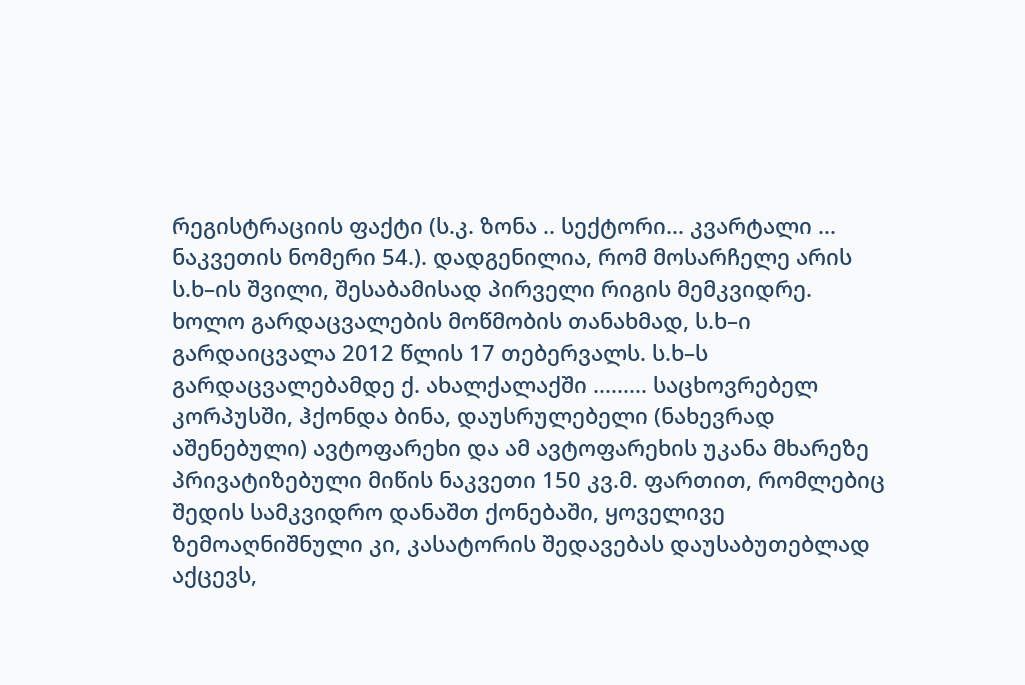რეგისტრაციის ფაქტი (ს.კ. ზონა .. სექტორი... კვარტალი ... ნაკვეთის ნომერი 54.). დადგენილია, რომ მოსარჩელე არის ს.ხ–ის შვილი, შესაბამისად პირველი რიგის მემკვიდრე. ხოლო გარდაცვალების მოწმობის თანახმად, ს.ხ–ი გარდაიცვალა 2012 წლის 17 თებერვალს. ს.ხ–ს გარდაცვალებამდე ქ. ახალქალაქში ......... საცხოვრებელ კორპუსში, ჰქონდა ბინა, დაუსრულებელი (ნახევრად აშენებული) ავტოფარეხი და ამ ავტოფარეხის უკანა მხარეზე პრივატიზებული მიწის ნაკვეთი 150 კვ.მ. ფართით, რომლებიც შედის სამკვიდრო დანაშთ ქონებაში, ყოველივე ზემოაღნიშნული კი, კასატორის შედავებას დაუსაბუთებლად აქცევს,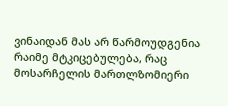ვინაიდან მას არ წარმოუდგენია რაიმე მტკიცებულება, რაც მოსარჩელის მართლზომიერი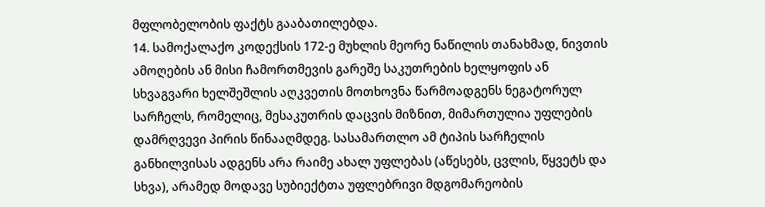მფლობელობის ფაქტს გააბათილებდა.
14. სამოქალაქო კოდექსის 172-ე მუხლის მეორე ნაწილის თანახმად, ნივთის ამოღების ან მისი ჩამორთმევის გარეშე საკუთრების ხელყოფის ან სხვაგვარი ხელშეშლის აღკვეთის მოთხოვნა წარმოადგენს ნეგატორულ სარჩელს, რომელიც, მესაკუთრის დაცვის მიზნით, მიმართულია უფლების დამრღვევი პირის წინააღმდეგ. სასამართლო ამ ტიპის სარჩელის განხილვისას ადგენს არა რაიმე ახალ უფლებას (აწესებს, ცვლის, წყვეტს და სხვა), არამედ მოდავე სუბიექტთა უფლებრივი მდგომარეობის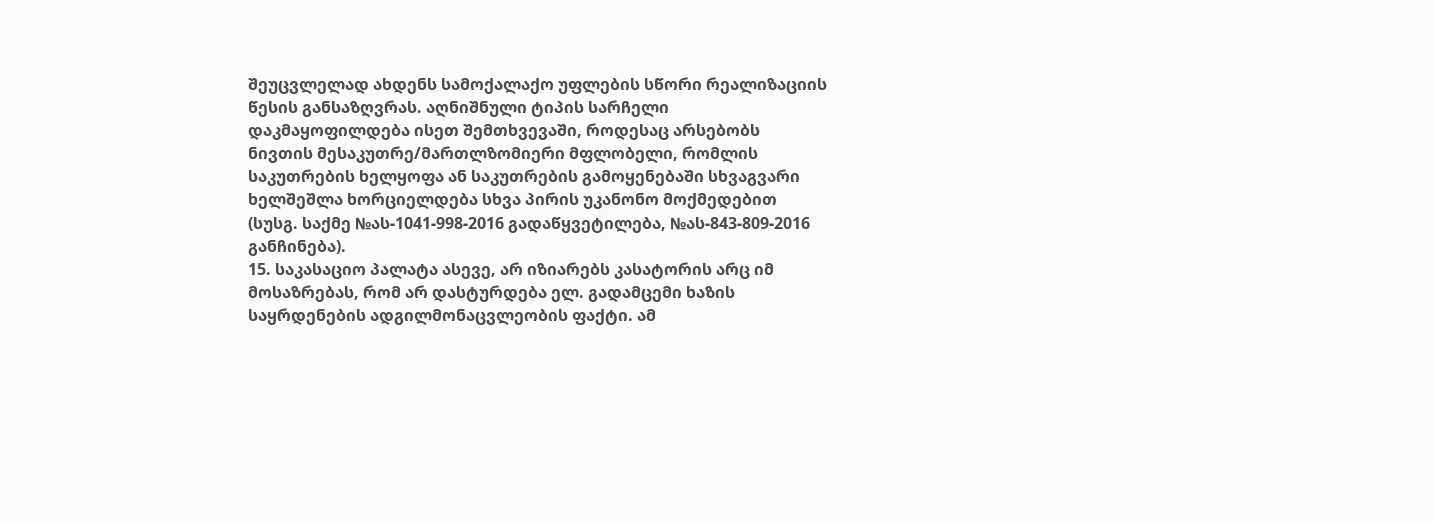შეუცვლელად ახდენს სამოქალაქო უფლების სწორი რეალიზაციის წესის განსაზღვრას. აღნიშნული ტიპის სარჩელი დაკმაყოფილდება ისეთ შემთხვევაში, როდესაც არსებობს ნივთის მესაკუთრე/მართლზომიერი მფლობელი, რომლის საკუთრების ხელყოფა ან საკუთრების გამოყენებაში სხვაგვარი ხელშეშლა ხორციელდება სხვა პირის უკანონო მოქმედებით (სუსგ. საქმე №ას-1041-998-2016 გადაწყვეტილება, №ას-843-809-2016 განჩინება).
15. საკასაციო პალატა ასევე, არ იზიარებს კასატორის არც იმ მოსაზრებას, რომ არ დასტურდება ელ. გადამცემი ხაზის საყრდენების ადგილმონაცვლეობის ფაქტი. ამ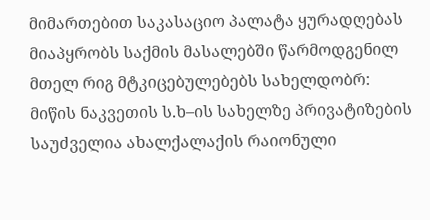მიმართებით საკასაციო პალატა ყურადღებას მიაპყრობს საქმის მასალებში წარმოდგენილ მთელ რიგ მტკიცებულებებს სახელდობრ: მიწის ნაკვეთის ს.ხ–ის სახელზე პრივატიზების საუძველია ახალქალაქის რაიონული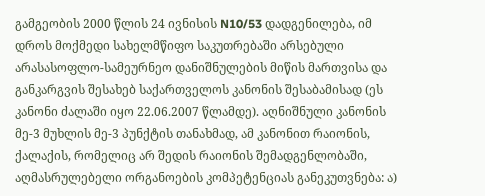გამგეობის 2000 წლის 24 ივნისის N10/53 დადგენილება, იმ დროს მოქმედი სახელმწიფო საკუთრებაში არსებული არასასოფლო-სამეურნეო დანიშნულების მიწის მართვისა და განკარგვის შესახებ საქართველოს კანონის შესაბამისად (ეს კანონი ძალაში იყო 22.06.2007 წლამდე). აღნიშნული კანონის მე-3 მუხლის მე-3 პუნქტის თანახმად, ამ კანონით რაიონის, ქალაქის, რომელიც არ შედის რაიონის შემადგენლობაში, აღმასრულებელი ორგანოების კომპეტენციას განეკუთვნება: ა)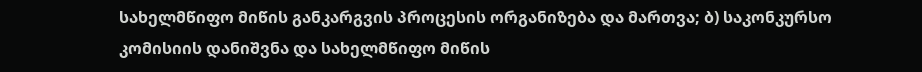სახელმწიფო მიწის განკარგვის პროცესის ორგანიზება და მართვა; ბ) საკონკურსო კომისიის დანიშვნა და სახელმწიფო მიწის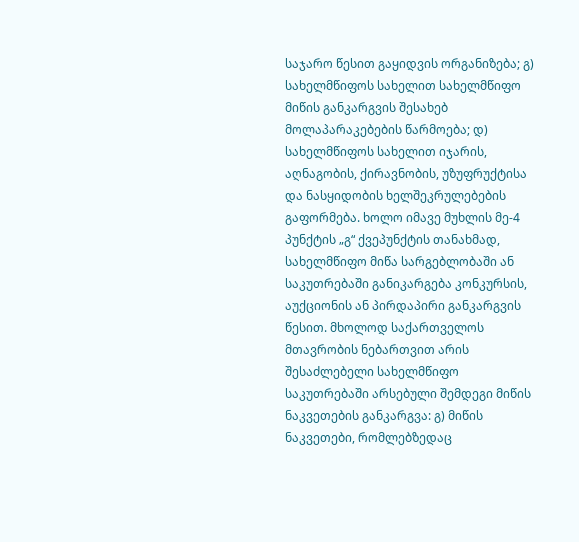საჯარო წესით გაყიდვის ორგანიზება; გ) სახელმწიფოს სახელით სახელმწიფო მიწის განკარგვის შესახებ მოლაპარაკებების წარმოება; დ) სახელმწიფოს სახელით იჯარის, აღნაგობის, ქირავნობის, უზუფრუქტისა და ნასყიდობის ხელშეკრულებების გაფორმება. ხოლო იმავე მუხლის მე-4 პუნქტის „გ“ ქვეპუნქტის თანახმად, სახელმწიფო მიწა სარგებლობაში ან საკუთრებაში განიკარგება კონკურსის, აუქციონის ან პირდაპირი განკარგვის წესით. მხოლოდ საქართველოს მთავრობის ნებართვით არის შესაძლებელი სახელმწიფო საკუთრებაში არსებული შემდეგი მიწის ნაკვეთების განკარგვა: გ) მიწის ნაკვეთები, რომლებზედაც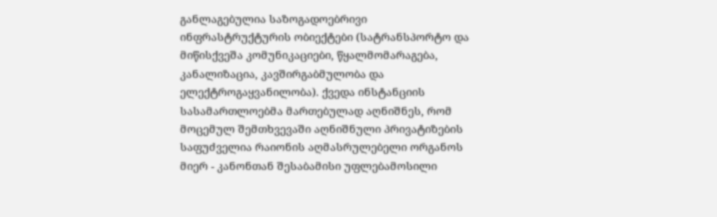განლაგებულია საზოგადოებრივი ინფრასტრუქტურის ობიექტები (სატრანსპორტო და მიწისქვეშა კომუნიკაციები, წყალმომარაგება, კანალიზაცია, კავშირგაბმულობა და ელექტროგაყვანილობა). ქვედა ინსტანციის სასამართლოებმა მართებულად აღნიშნეს, რომ მოცემულ შემთხვევაში აღნიშნული პრივატიზების საფუძველია რაიონის აღმასრულებელი ორგანოს მიერ - კანონთან შესაბამისი უფლებამოსილი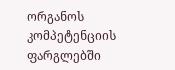ორგანოს კომპეტენციის ფარგლებში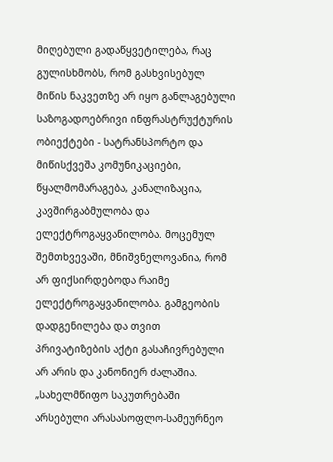მიღებული გადაწყვეტილება, რაც გულისხმობს, რომ გასხვისებულ მიწის ნაკვეთზე არ იყო განლაგებული საზოგადოებრივი ინფრასტრუქტურის ობიექტები - სატრანსპორტო და მიწისქვეშა კომუნიკაციები, წყალმომარაგება, კანალიზაცია, კავშირგაბმულობა და ელექტროგაყვანილობა. მოცემულ შემთხვევაში, მნიშვნელოვანია, რომ არ ფიქსირდებოდა რაიმე ელექტროგაყვანილობა. გამგეობის დადგენილება და თვით პრივატიზების აქტი გასაჩივრებული არ არის და კანონიერ ძალაშია. „სახელმწიფო საკუთრებაში არსებული არასასოფლო-სამეურნეო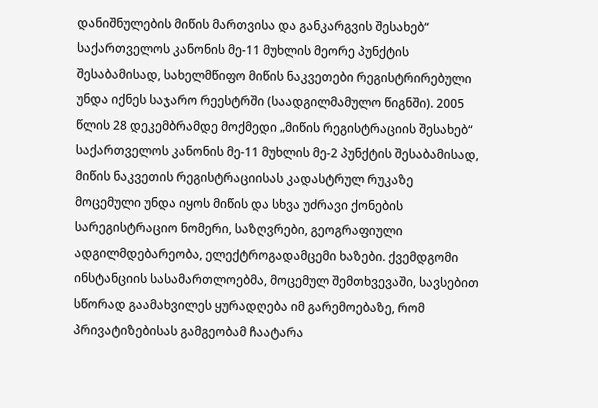დანიშნულების მიწის მართვისა და განკარგვის შესახებ“ საქართველოს კანონის მე-11 მუხლის მეორე პუნქტის შესაბამისად, სახელმწიფო მიწის ნაკვეთები რეგისტრირებული უნდა იქნეს საჯარო რეესტრში (საადგილმამულო წიგნში). 2005 წლის 28 დეკემბრამდე მოქმედი „მიწის რეგისტრაციის შესახებ“ საქართველოს კანონის მე-11 მუხლის მე-2 პუნქტის შესაბამისად, მიწის ნაკვეთის რეგისტრაციისას კადასტრულ რუკაზე მოცემული უნდა იყოს მიწის და სხვა უძრავი ქონების სარეგისტრაციო ნომერი, საზღვრები, გეოგრაფიული ადგილმდებარეობა, ელექტროგადამცემი ხაზები. ქვემდგომი ინსტანციის სასამართლოებმა, მოცემულ შემთხვევაში, სავსებით სწორად გაამახვილეს ყურადღება იმ გარემოებაზე, რომ პრივატიზებისას გამგეობამ ჩაატარა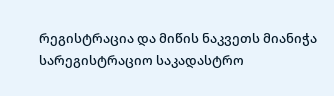რეგისტრაცია და მიწის ნაკვეთს მიანიჭა სარეგისტრაციო საკადასტრო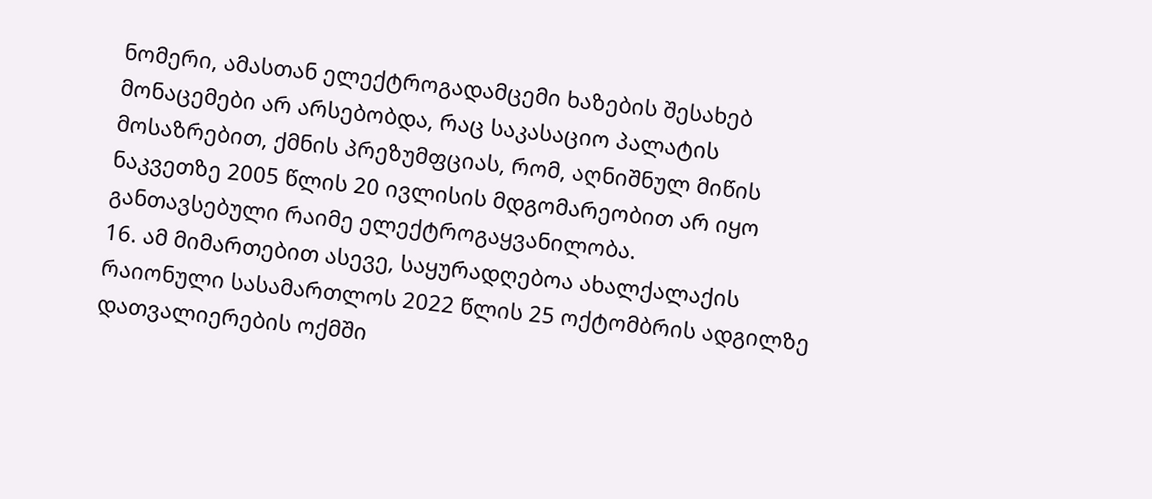ნომერი, ამასთან ელექტროგადამცემი ხაზების შესახებ მონაცემები არ არსებობდა, რაც საკასაციო პალატის მოსაზრებით, ქმნის პრეზუმფციას, რომ, აღნიშნულ მიწის ნაკვეთზე 2005 წლის 20 ივლისის მდგომარეობით არ იყო განთავსებული რაიმე ელექტროგაყვანილობა.
16. ამ მიმართებით ასევე, საყურადღებოა ახალქალაქის რაიონული სასამართლოს 2022 წლის 25 ოქტომბრის ადგილზე დათვალიერების ოქმში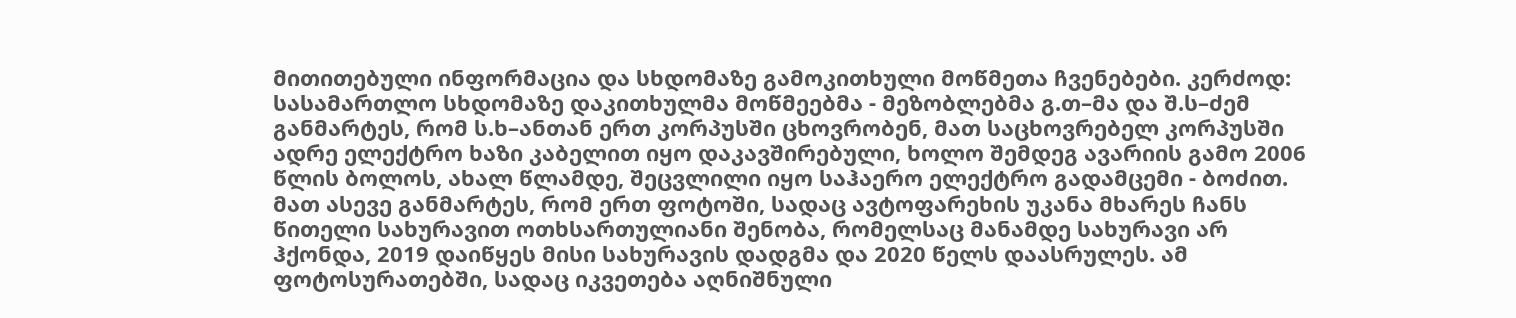მითითებული ინფორმაცია და სხდომაზე გამოკითხული მოწმეთა ჩვენებები. კერძოდ: სასამართლო სხდომაზე დაკითხულმა მოწმეებმა - მეზობლებმა გ.თ–მა და შ.ს–ძემ განმარტეს, რომ ს.ხ–ანთან ერთ კორპუსში ცხოვრობენ, მათ საცხოვრებელ კორპუსში ადრე ელექტრო ხაზი კაბელით იყო დაკავშირებული, ხოლო შემდეგ ავარიის გამო 2006 წლის ბოლოს, ახალ წლამდე, შეცვლილი იყო საჰაერო ელექტრო გადამცემი - ბოძით. მათ ასევე განმარტეს, რომ ერთ ფოტოში, სადაც ავტოფარეხის უკანა მხარეს ჩანს წითელი სახურავით ოთხსართულიანი შენობა, რომელსაც მანამდე სახურავი არ ჰქონდა, 2019 დაიწყეს მისი სახურავის დადგმა და 2020 წელს დაასრულეს. ამ ფოტოსურათებში, სადაც იკვეთება აღნიშნული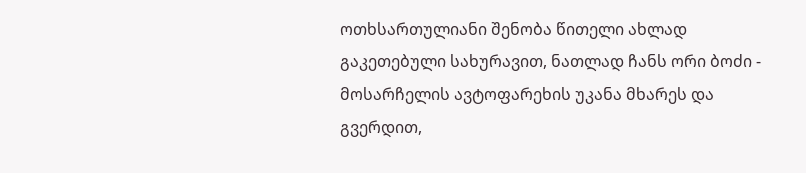ოთხსართულიანი შენობა წითელი ახლად გაკეთებული სახურავით, ნათლად ჩანს ორი ბოძი - მოსარჩელის ავტოფარეხის უკანა მხარეს და გვერდით,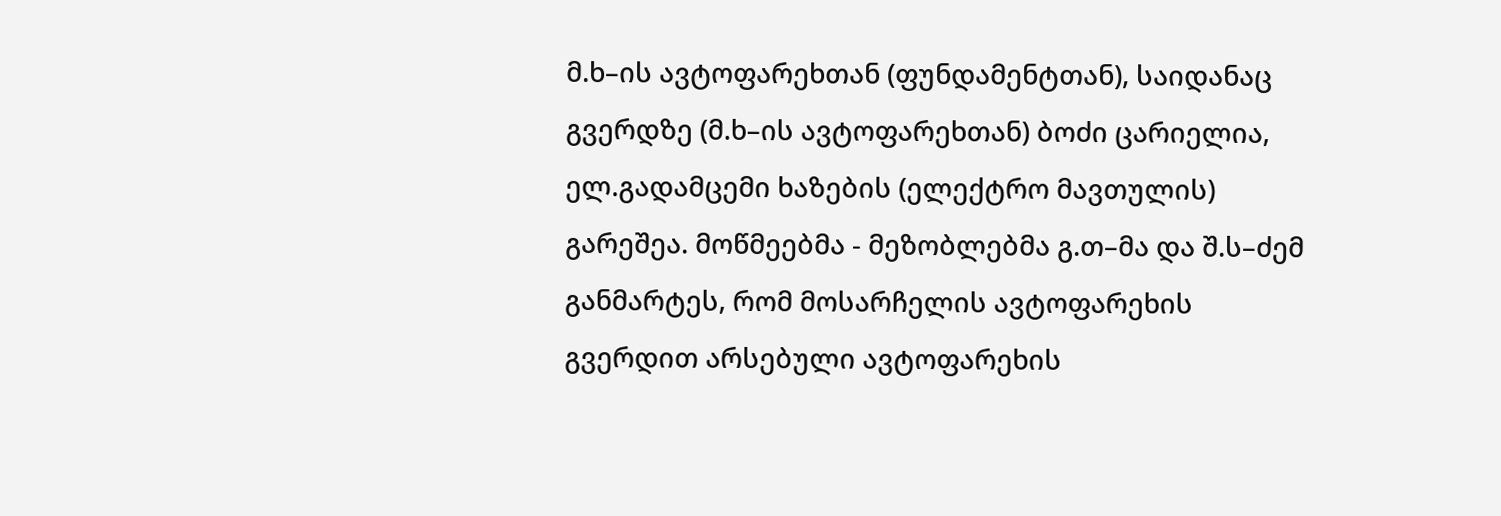მ.ხ–ის ავტოფარეხთან (ფუნდამენტთან), საიდანაც გვერდზე (მ.ხ–ის ავტოფარეხთან) ბოძი ცარიელია, ელ.გადამცემი ხაზების (ელექტრო მავთულის) გარეშეა. მოწმეებმა - მეზობლებმა გ.თ–მა და შ.ს–ძემ განმარტეს, რომ მოსარჩელის ავტოფარეხის გვერდით არსებული ავტოფარეხის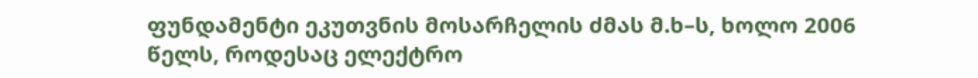ფუნდამენტი ეკუთვნის მოსარჩელის ძმას მ.ხ–ს, ხოლო 2006 წელს, როდესაც ელექტრო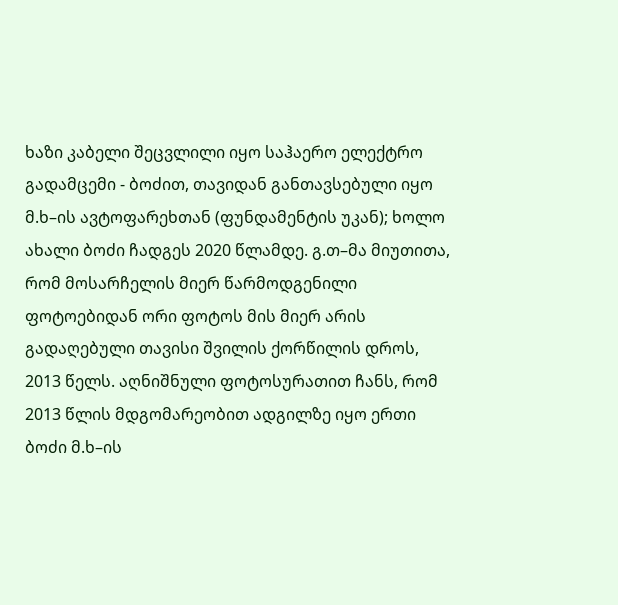ხაზი კაბელი შეცვლილი იყო საჰაერო ელექტრო გადამცემი - ბოძით, თავიდან განთავსებული იყო მ.ხ–ის ავტოფარეხთან (ფუნდამენტის უკან); ხოლო ახალი ბოძი ჩადგეს 2020 წლამდე. გ.თ–მა მიუთითა, რომ მოსარჩელის მიერ წარმოდგენილი ფოტოებიდან ორი ფოტოს მის მიერ არის გადაღებული თავისი შვილის ქორწილის დროს, 2013 წელს. აღნიშნული ფოტოსურათით ჩანს, რომ 2013 წლის მდგომარეობით ადგილზე იყო ერთი ბოძი მ.ხ–ის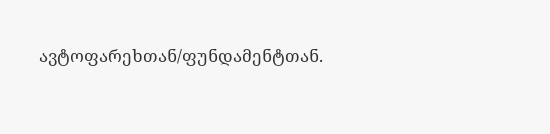ავტოფარეხთან/ფუნდამენტთან.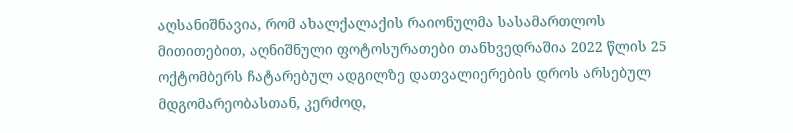აღსანიშნავია, რომ ახალქალაქის რაიონულმა სასამართლოს მითითებით, აღნიშნული ფოტოსურათები თანხვედრაშია 2022 წლის 25 ოქტომბერს ჩატარებულ ადგილზე დათვალიერების დროს არსებულ მდგომარეობასთან, კერძოდ,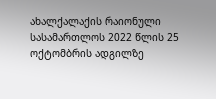ახალქალაქის რაიონული სასამართლოს 2022 წლის 25 ოქტომბრის ადგილზე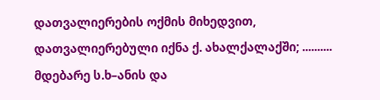დათვალიერების ოქმის მიხედვით, დათვალიერებული იქნა ქ. ახალქალაქში; .......... მდებარე ს.ხ–ანის და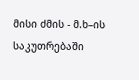მისი ძმის - მ.ხ–ის საკუთრებაში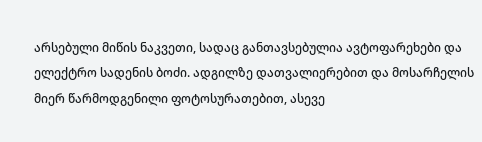არსებული მიწის ნაკვეთი, სადაც განთავსებულია ავტოფარეხები და ელექტრო სადენის ბოძი. ადგილზე დათვალიერებით და მოსარჩელის მიერ წარმოდგენილი ფოტოსურათებით, ასევე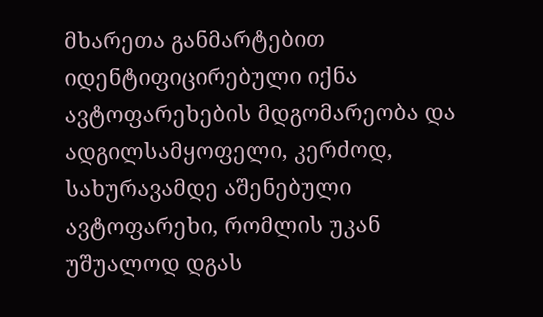მხარეთა განმარტებით იდენტიფიცირებული იქნა ავტოფარეხების მდგომარეობა და ადგილსამყოფელი, კერძოდ, სახურავამდე აშენებული ავტოფარეხი, რომლის უკან უშუალოდ დგას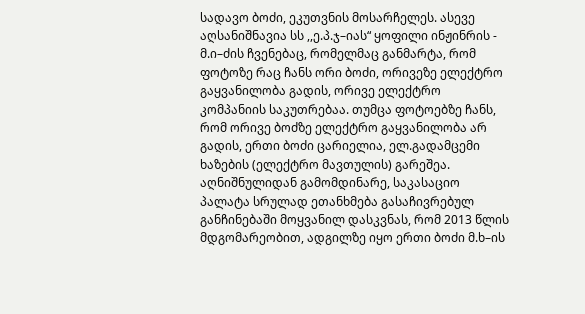სადავო ბოძი, ეკუთვნის მოსარჩელეს. ასევე აღსანიშნავია სს ,,ე.პ.ჯ–იას“ ყოფილი ინჟინრის - მ.ი–ძის ჩვენებაც, რომელმაც განმარტა, რომ ფოტოზე რაც ჩანს ორი ბოძი, ორივეზე ელექტრო გაყვანილობა გადის, ორივე ელექტრო კომპანიის საკუთრებაა. თუმცა ფოტოებზე ჩანს, რომ ორივე ბოძზე ელექტრო გაყვანილობა არ გადის, ერთი ბოძი ცარიელია, ელ.გადამცემი ხაზების (ელექტრო მავთულის) გარეშეა. აღნიშნულიდან გამომდინარე, საკასაციო პალატა სრულად ეთანხმება გასაჩივრებულ განჩინებაში მოყვანილ დასკვნას, რომ 2013 წლის მდგომარეობით, ადგილზე იყო ერთი ბოძი მ.ხ–ის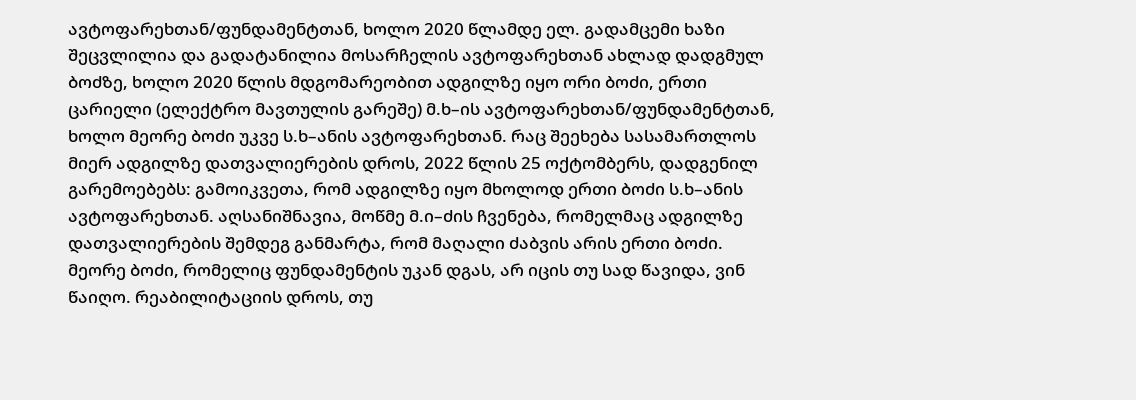ავტოფარეხთან/ფუნდამენტთან, ხოლო 2020 წლამდე ელ. გადამცემი ხაზი შეცვლილია და გადატანილია მოსარჩელის ავტოფარეხთან ახლად დადგმულ ბოძზე, ხოლო 2020 წლის მდგომარეობით ადგილზე იყო ორი ბოძი, ერთი ცარიელი (ელექტრო მავთულის გარეშე) მ.ხ–ის ავტოფარეხთან/ფუნდამენტთან, ხოლო მეორე ბოძი უკვე ს.ხ–ანის ავტოფარეხთან. რაც შეეხება სასამართლოს მიერ ადგილზე დათვალიერების დროს, 2022 წლის 25 ოქტომბერს, დადგენილ გარემოებებს: გამოიკვეთა, რომ ადგილზე იყო მხოლოდ ერთი ბოძი ს.ხ–ანის ავტოფარეხთან. აღსანიშნავია, მოწმე მ.ი–ძის ჩვენება, რომელმაც ადგილზე დათვალიერების შემდეგ განმარტა, რომ მაღალი ძაბვის არის ერთი ბოძი. მეორე ბოძი, რომელიც ფუნდამენტის უკან დგას, არ იცის თუ სად წავიდა, ვინ წაიღო. რეაბილიტაციის დროს, თუ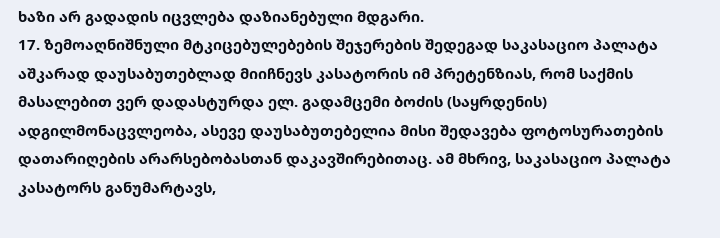ხაზი არ გადადის იცვლება დაზიანებული მდგარი.
17. ზემოაღნიშნული მტკიცებულებების შეჯერების შედეგად საკასაციო პალატა აშკარად დაუსაბუთებლად მიიჩნევს კასატორის იმ პრეტენზიას, რომ საქმის მასალებით ვერ დადასტურდა ელ. გადამცემი ბოძის (საყრდენის) ადგილმონაცვლეობა, ასევე დაუსაბუთებელია მისი შედავება ფოტოსურათების დათარიღების არარსებობასთან დაკავშირებითაც. ამ მხრივ, საკასაციო პალატა კასატორს განუმარტავს,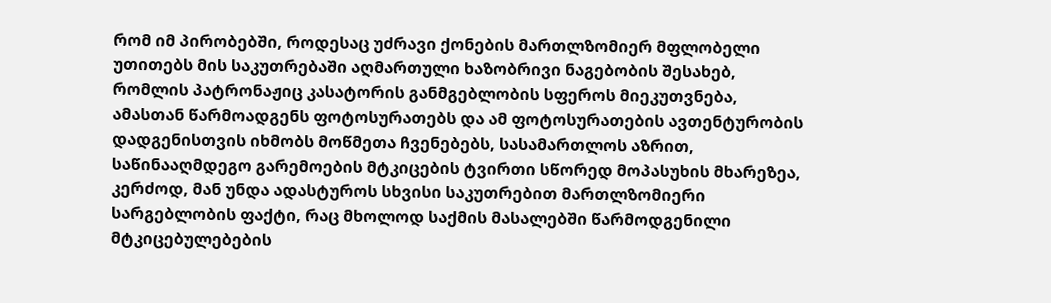რომ იმ პირობებში, როდესაც უძრავი ქონების მართლზომიერ მფლობელი უთითებს მის საკუთრებაში აღმართული ხაზობრივი ნაგებობის შესახებ, რომლის პატრონაჟიც კასატორის განმგებლობის სფეროს მიეკუთვნება, ამასთან წარმოადგენს ფოტოსურათებს და ამ ფოტოსურათების ავთენტურობის დადგენისთვის იხმობს მოწმეთა ჩვენებებს, სასამართლოს აზრით, საწინააღმდეგო გარემოების მტკიცების ტვირთი სწორედ მოპასუხის მხარეზეა, კერძოდ, მან უნდა ადასტუროს სხვისი საკუთრებით მართლზომიერი სარგებლობის ფაქტი, რაც მხოლოდ საქმის მასალებში წარმოდგენილი მტკიცებულებების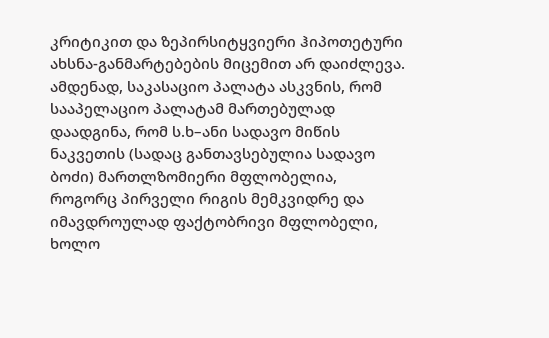კრიტიკით და ზეპირსიტყვიერი ჰიპოთეტური ახსნა-განმარტებების მიცემით არ დაიძლევა. ამდენად, საკასაციო პალატა ასკვნის, რომ სააპელაციო პალატამ მართებულად დაადგინა, რომ ს.ხ–ანი სადავო მიწის ნაკვეთის (სადაც განთავსებულია სადავო ბოძი) მართლზომიერი მფლობელია, როგორც პირველი რიგის მემკვიდრე და იმავდროულად ფაქტობრივი მფლობელი, ხოლო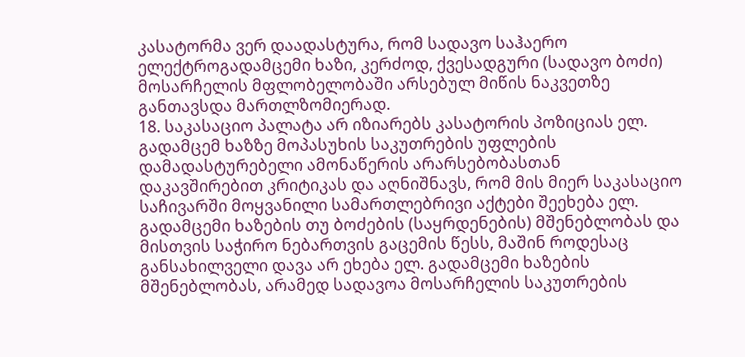კასატორმა ვერ დაადასტურა, რომ სადავო საჰაერო ელექტროგადამცემი ხაზი, კერძოდ, ქვესადგური (სადავო ბოძი) მოსარჩელის მფლობელობაში არსებულ მიწის ნაკვეთზე განთავსდა მართლზომიერად.
18. საკასაციო პალატა არ იზიარებს კასატორის პოზიციას ელ. გადამცემ ხაზზე მოპასუხის საკუთრების უფლების დამადასტურებელი ამონაწერის არარსებობასთან დაკავშირებით კრიტიკას და აღნიშნავს, რომ მის მიერ საკასაციო საჩივარში მოყვანილი სამართლებრივი აქტები შეეხება ელ. გადამცემი ხაზების თუ ბოძების (საყრდენების) მშენებლობას და მისთვის საჭირო ნებართვის გაცემის წესს, მაშინ როდესაც განსახილველი დავა არ ეხება ელ. გადამცემი ხაზების მშენებლობას, არამედ სადავოა მოსარჩელის საკუთრების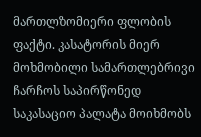მართლზომიერი ფლობის ფაქტი. კასატორის მიერ მოხმობილი სამართლებრივი ჩარჩოს საპირწონედ საკასაციო პალატა მოიხმობს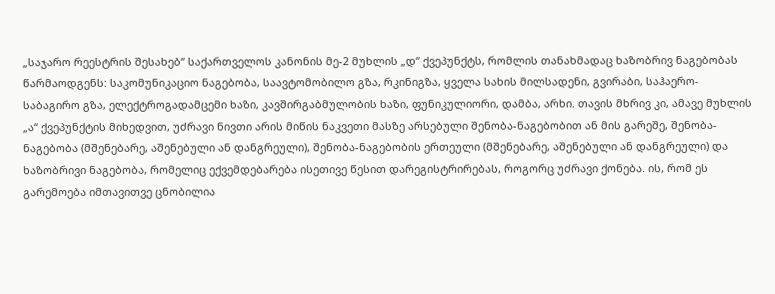„საჯარო რეესტრის შესახებ“ საქართველოს კანონის მე-2 მუხლის „დ“ ქვეპუნქტს, რომლის თანახმადაც ხაზობრივ ნაგებობას წარმაოდგენს: საკომუნიკაციო ნაგებობა, საავტომობილო გზა, რკინიგზა, ყველა სახის მილსადენი, გვირაბი, საჰაერო-საბაგირო გზა, ელექტროგადამცემი ხაზი, კავშირგაბმულობის ხაზი, ფუნიკულიორი, დამბა, არხი. თავის მხრივ კი, ამავე მუხლის „ა“ ქვეპუნქტის მიხედვით, უძრავი ნივთი არის მიწის ნაკვეთი მასზე არსებული შენობა-ნაგებობით ან მის გარეშე, შენობა-ნაგებობა (მშენებარე, აშენებული ან დანგრეული), შენობა-ნაგებობის ერთეული (მშენებარე, აშენებული ან დანგრეული) და ხაზობრივი ნაგებობა, რომელიც ექვემდებარება ისეთივე წესით დარეგისტრირებას, როგორც უძრავი ქონება. ის, რომ ეს გარემოება იმთავითვე ცნობილია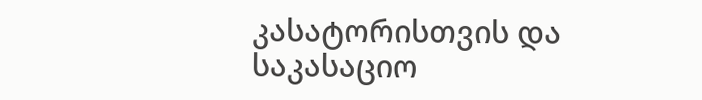კასატორისთვის და საკასაციო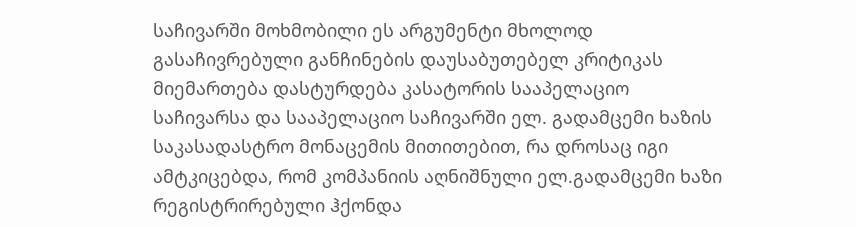საჩივარში მოხმობილი ეს არგუმენტი მხოლოდ გასაჩივრებული განჩინების დაუსაბუთებელ კრიტიკას მიემართება დასტურდება კასატორის სააპელაციო საჩივარსა და სააპელაციო საჩივარში ელ. გადამცემი ხაზის საკასადასტრო მონაცემის მითითებით, რა დროსაც იგი ამტკიცებდა, რომ კომპანიის აღნიშნული ელ.გადამცემი ხაზი რეგისტრირებული ჰქონდა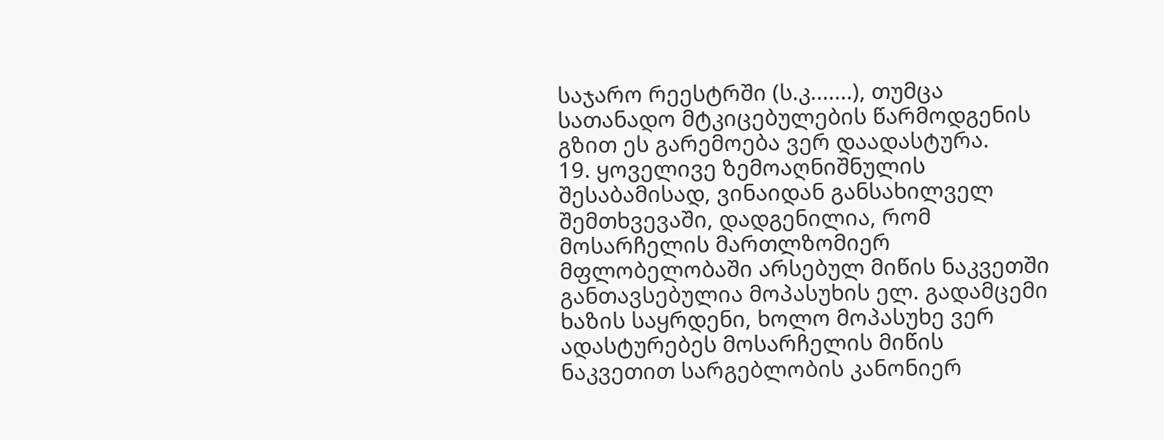საჯარო რეესტრში (ს.კ.......), თუმცა სათანადო მტკიცებულების წარმოდგენის გზით ეს გარემოება ვერ დაადასტურა.
19. ყოველივე ზემოაღნიშნულის შესაბამისად, ვინაიდან განსახილველ შემთხვევაში, დადგენილია, რომ მოსარჩელის მართლზომიერ მფლობელობაში არსებულ მიწის ნაკვეთში განთავსებულია მოპასუხის ელ. გადამცემი ხაზის საყრდენი, ხოლო მოპასუხე ვერ ადასტურებეს მოსარჩელის მიწის ნაკვეთით სარგებლობის კანონიერ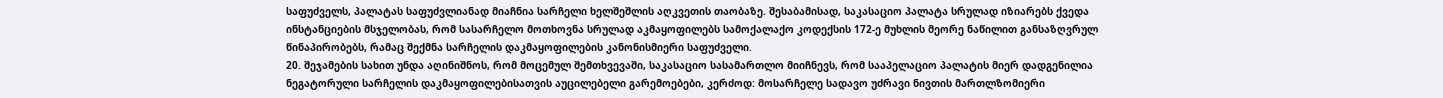საფუძველს, პალატას საფუძვლიანად მიაჩნია სარჩელი ხელშეშლის აღკვეთის თაობაზე. შესაბამისად, საკასაციო პალატა სრულად იზიარებს ქვედა ინსტანციების მსჯელობას, რომ სასარჩელო მოთხოვნა სრულად აკმაყოფილებს სამოქალაქო კოდექსის 172-ე მუხლის მეორე ნაწილით განსაზღვრულ წინაპირობებს, რამაც შექმნა სარჩელის დაკმაყოფილების კანონისმიერი საფუძველი.
20. შეჯამების სახით უნდა აღინიშნოს, რომ მოცემულ შემთხვევაში, საკასაციო სასამართლო მიიჩნევს, რომ სააპელაციო პალატის მიერ დადგენილია ნეგატორული სარჩელის დაკმაყოფილებისათვის აუცილებელი გარემოებები, კერძოდ: მოსარჩელე სადავო უძრავი ნივთის მართლზომიერი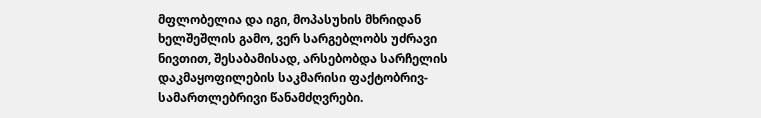მფლობელია და იგი, მოპასუხის მხრიდან ხელშეშლის გამო, ვერ სარგებლობს უძრავი ნივთით, შესაბამისად, არსებობდა სარჩელის დაკმაყოფილების საკმარისი ფაქტობრივ-სამართლებრივი წანამძღვრები.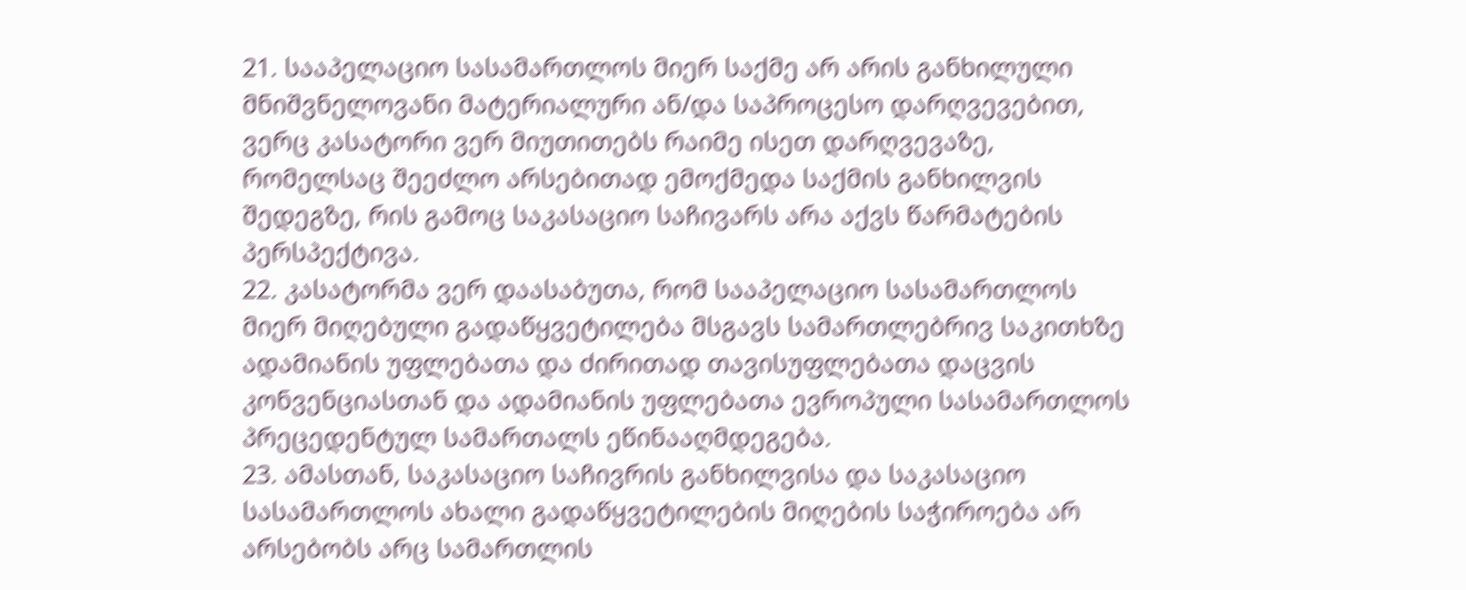21. სააპელაციო სასამართლოს მიერ საქმე არ არის განხილული მნიშვნელოვანი მატერიალური ან/და საპროცესო დარღვევებით, ვერც კასატორი ვერ მიუთითებს რაიმე ისეთ დარღვევაზე, რომელსაც შეეძლო არსებითად ემოქმედა საქმის განხილვის შედეგზე, რის გამოც საკასაციო საჩივარს არა აქვს წარმატების პერსპექტივა.
22. კასატორმა ვერ დაასაბუთა, რომ სააპელაციო სასამართლოს მიერ მიღებული გადაწყვეტილება მსგავს სამართლებრივ საკითხზე ადამიანის უფლებათა და ძირითად თავისუფლებათა დაცვის კონვენციასთან და ადამიანის უფლებათა ევროპული სასამართლოს პრეცედენტულ სამართალს ეწინააღმდეგება.
23. ამასთან, საკასაციო საჩივრის განხილვისა და საკასაციო სასამართლოს ახალი გადაწყვეტილების მიღების საჭიროება არ არსებობს არც სამართლის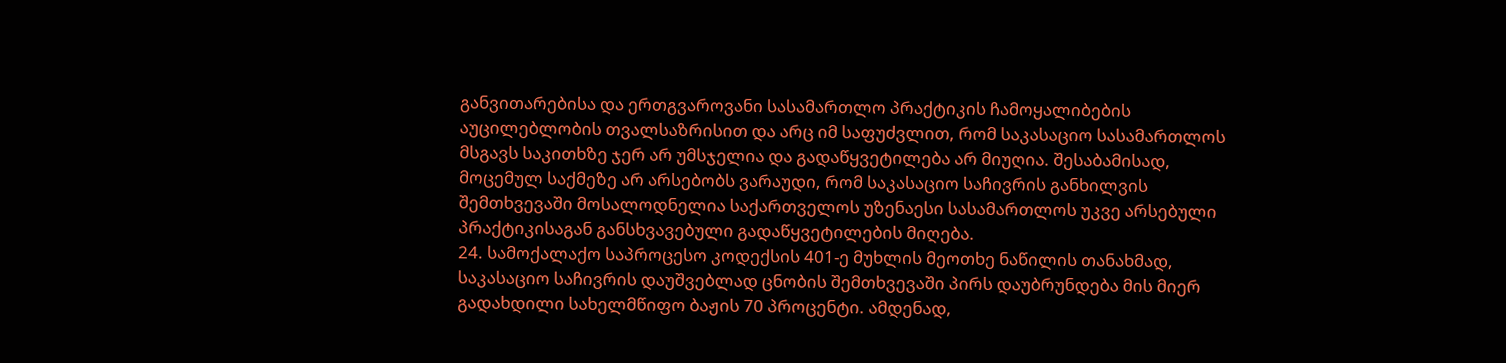განვითარებისა და ერთგვაროვანი სასამართლო პრაქტიკის ჩამოყალიბების აუცილებლობის თვალსაზრისით და არც იმ საფუძვლით, რომ საკასაციო სასამართლოს მსგავს საკითხზე ჯერ არ უმსჯელია და გადაწყვეტილება არ მიუღია. შესაბამისად, მოცემულ საქმეზე არ არსებობს ვარაუდი, რომ საკასაციო საჩივრის განხილვის შემთხვევაში მოსალოდნელია საქართველოს უზენაესი სასამართლოს უკვე არსებული პრაქტიკისაგან განსხვავებული გადაწყვეტილების მიღება.
24. სამოქალაქო საპროცესო კოდექსის 401-ე მუხლის მეოთხე ნაწილის თანახმად, საკასაციო საჩივრის დაუშვებლად ცნობის შემთხვევაში პირს დაუბრუნდება მის მიერ გადახდილი სახელმწიფო ბაჟის 70 პროცენტი. ამდენად,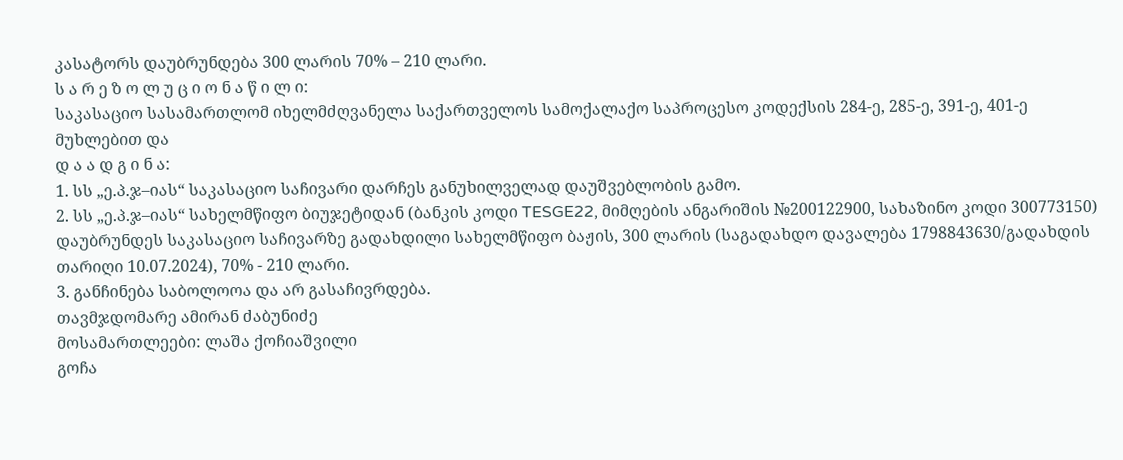კასატორს დაუბრუნდება 300 ლარის 70% – 210 ლარი.
ს ა რ ე ზ ო ლ უ ც ი ო ნ ა წ ი ლ ი:
საკასაციო სასამართლომ იხელმძღვანელა საქართველოს სამოქალაქო საპროცესო კოდექსის 284-ე, 285-ე, 391-ე, 401-ე მუხლებით და
დ ა ა დ გ ი ნ ა:
1. სს „ე.პ.ჯ–იას“ საკასაციო საჩივარი დარჩეს განუხილველად დაუშვებლობის გამო.
2. სს „ე.პ.ჯ–იას“ სახელმწიფო ბიუჯეტიდან (ბანკის კოდი TESGE22, მიმღების ანგარიშის №200122900, სახაზინო კოდი 300773150) დაუბრუნდეს საკასაციო საჩივარზე გადახდილი სახელმწიფო ბაჟის, 300 ლარის (საგადახდო დავალება 1798843630/გადახდის თარიღი 10.07.2024), 70% - 210 ლარი.
3. განჩინება საბოლოოა და არ გასაჩივრდება.
თავმჯდომარე ამირან ძაბუნიძე
მოსამართლეები: ლაშა ქოჩიაშვილი
გოჩა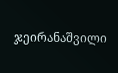ჯეირანაშვილი